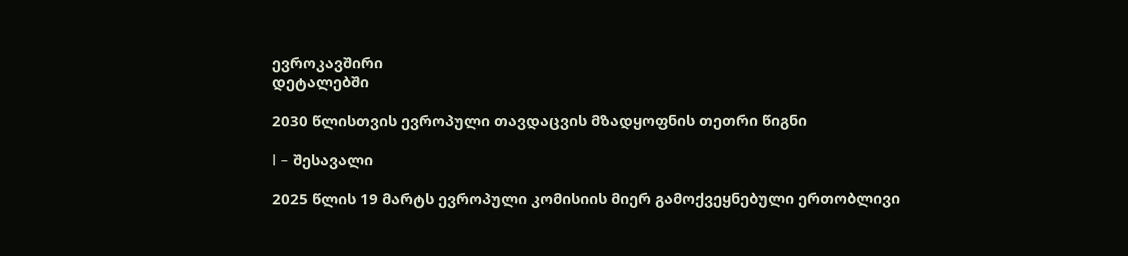ევროკავშირი
დეტალებში

2030 წლისთვის ევროპული თავდაცვის მზადყოფნის თეთრი წიგნი

I – შესავალი

2025 წლის 19 მარტს ევროპული კომისიის მიერ გამოქვეყნებული ერთობლივი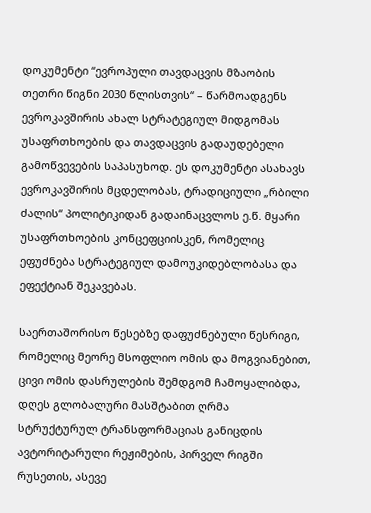დოკუმენტი “ევროპული თავდაცვის მზაობის თეთრი წიგნი 2030 წლისთვის“ – წარმოადგენს ევროკავშირის ახალ სტრატეგიულ მიდგომას უსაფრთხოების და თავდაცვის გადაუდებელი გამოწვევების საპასუხოდ. ეს დოკუმენტი ასახავს ევროკავშირის მცდელობას, ტრადიციული „რბილი ძალის“ პოლიტიკიდან გადაინაცვლოს ე.წ. მყარი უსაფრთხოების კონცეფციისკენ, რომელიც ეფუძნება სტრატეგიულ დამოუკიდებლობასა და ეფექტიან შეკავებას.

საერთაშორისო წესებზე დაფუძნებული წესრიგი, რომელიც მეორე მსოფლიო ომის და მოგვიანებით, ცივი ომის დასრულების შემდგომ ჩამოყალიბდა, დღეს გლობალური მასშტაბით ღრმა სტრუქტურულ ტრანსფორმაციას განიცდის ავტორიტარული რეჟიმების, პირველ რიგში რუსეთის, ასევე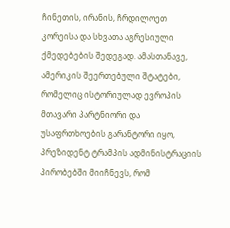ჩინეთის, ირანის, ჩრდილოეთ კორეისა და სხვათა აგრესიული ქმედებების შედეგად. ამასთანავე, ამერიკის შეერთებული შტატები, რომელიც ისტორიულად ევროპის მთავარი პარტნიორი და უსაფრთხოების გარანტორი იყო, პრეზიდენტ ტრამპის ადმინისტრაციის პირობებში მიიჩნევს, რომ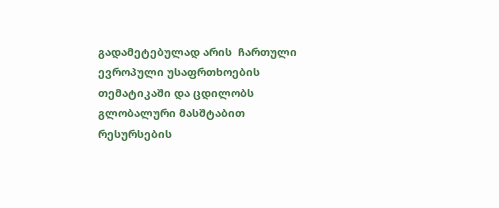გადამეტებულად არის  ჩართული ევროპული უსაფრთხოების თემატიკაში და ცდილობს გლობალური მასშტაბით რესურსების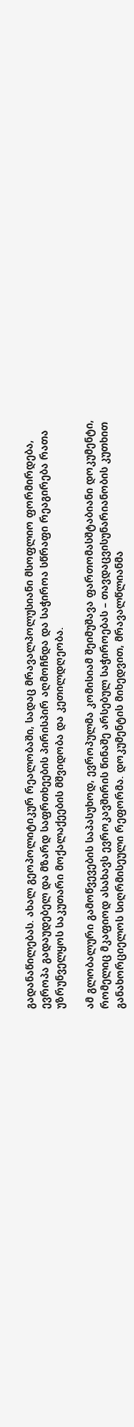გადანაწილებას. ახალ გეოპოლიტიკურ რეალობაში, სადაც მრავალპოლუსიანი მსოფლიო ფორმირდება, ევროპა გადაუდებელ და მზარდ საფრთხეების პირისპირ აღმოჩნდა და საჭიროა სწრაფი რეაგირება რათა უზრუნველყოს საკუთარი მოქალაქეების მშვიდობა და კეთილდღეობა.

ამ გლობალური გამოწვევების საპასუხოდ, ევროპულმა კომისიამ შეიმუშავა ფართომასშტაბიანი დოკუმენტი, რომელიც მკაფიოდ ასახავს ევროკავშირის წინაშე არსებულ საჭიროებას – თავდაცვისუნარიანობის კუთხით განახორციელოს სიღრმისეული რეფორმა. დოკუმენტის მიხედვით, მრავალწლიანმა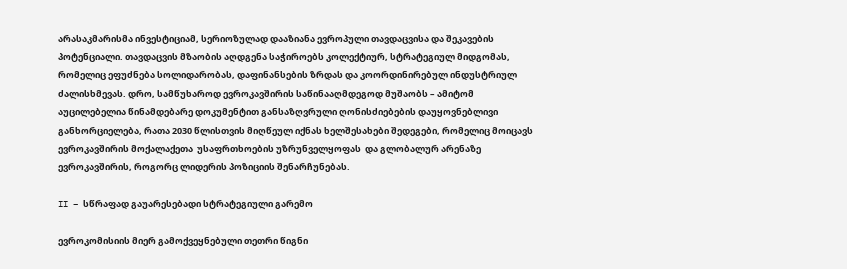არასაკმარისმა ინვესტიციამ, სერიოზულად დააზიანა ევროპული თავდაცვისა და შეკავების პოტენციალი. თავდაცვის მზაობის აღდგენა საჭიროებს კოლექტიურ, სტრატეგიულ მიდგომას, რომელიც ეფუძნება სოლიდარობას, დაფინანსების ზრდას და კოორდინირებულ ინდუსტრიულ ძალისხმევას. დრო, სამწუხაროდ ევროკავშირის საწინააღმდეგოდ მუშაობს – ამიტომ აუცილებელია წინამდებარე დოკუმენტით განსაზღვრული ღონისძიებების დაუყოვნებლივი  განხორციელება, რათა 2030 წლისთვის მიღწეულ იქნას ხელშესახები შედეგები, რომელიც მოიცავს ევროკავშირის მოქალაქეთა  უსაფრთხოების უზრუნველყოფას  და გლობალურ არენაზე ევროკავშირის, როგორც ლიდერის პოზიციის შენარჩუნებას.

II – სწრაფად გაუარესებადი სტრატეგიული გარემო

ევროკომისიის მიერ გამოქვეყნებული თეთრი წიგნი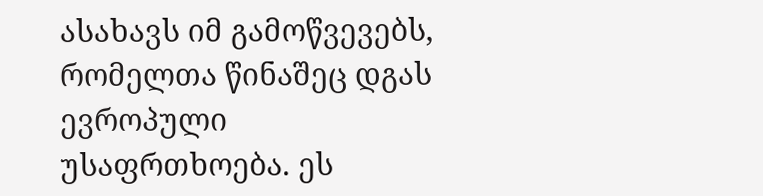ასახავს იმ გამოწვევებს, რომელთა წინაშეც დგას ევროპული უსაფრთხოება. ეს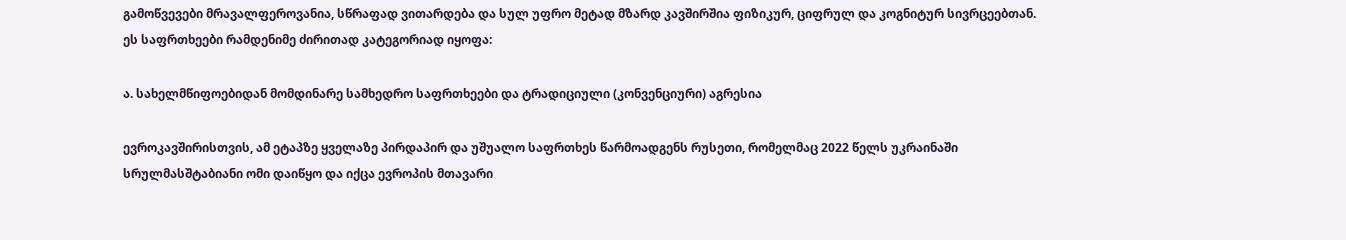გამოწვევები მრავალფეროვანია, სწრაფად ვითარდება და სულ უფრო მეტად მზარდ კავშირშია ფიზიკურ, ციფრულ და კოგნიტურ სივრცეებთან.  ეს საფრთხეები რამდენიმე ძირითად კატეგორიად იყოფა:

ა. სახელმწიფოებიდან მომდინარე სამხედრო საფრთხეები და ტრადიციული (კონვენციური) აგრესია

ევროკავშირისთვის, ამ ეტაპზე ყველაზე პირდაპირ და უშუალო საფრთხეს წარმოადგენს რუსეთი, რომელმაც 2022 წელს უკრაინაში სრულმასშტაბიანი ომი დაიწყო და იქცა ევროპის მთავარი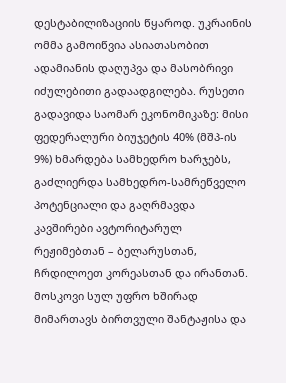დესტაბილიზაციის წყაროდ. უკრაინის ომმა გამოიწვია ასიათასობით ადამიანის დაღუპვა და მასობრივი იძულებითი გადაადგილება. რუსეთი გადავიდა საომარ ეკონომიკაზე: მისი ფედერალური ბიუჯეტის 40% (მშპ-ის 9%) ხმარდება სამხედრო ხარჯებს, გაძლიერდა სამხედრო-სამრეწველო პოტენციალი და გაღრმავდა კავშირები ავტორიტარულ რეჟიმებთან – ბელარუსთან, ჩრდილოეთ კორეასთან და ირანთან. მოსკოვი სულ უფრო ხშირად მიმართავს ბირთვული შანტაჟისა და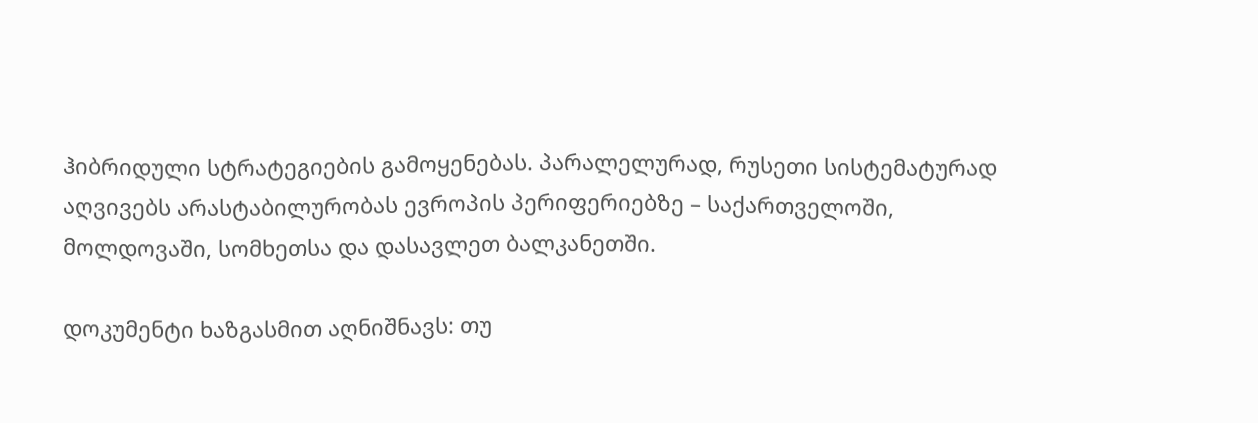ჰიბრიდული სტრატეგიების გამოყენებას. პარალელურად, რუსეთი სისტემატურად აღვივებს არასტაბილურობას ევროპის პერიფერიებზე – საქართველოში, მოლდოვაში, სომხეთსა და დასავლეთ ბალკანეთში.

დოკუმენტი ხაზგასმით აღნიშნავს: თუ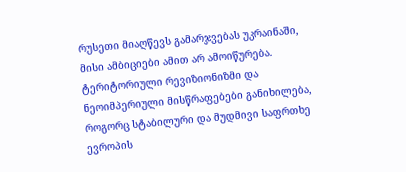რუსეთი მიაღწევს გამარჯვებას უკრაინაში, მისი ამბიციები ამით არ ამოიწურება. ტერიტორიული რევიზიონიზმი და ნეოიმპერიული მისწრაფებები განიხილება, როგორც სტაბილური და მუდმივი საფრთხე ევროპის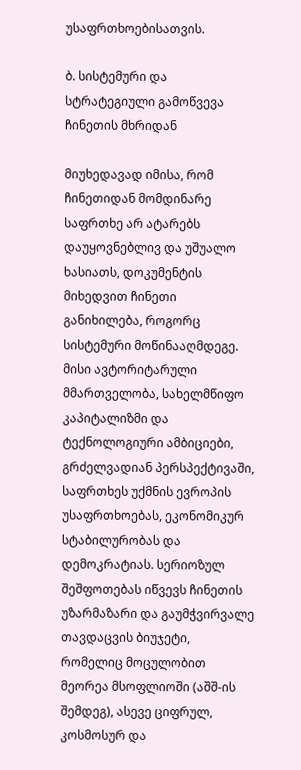უსაფრთხოებისათვის.

ბ. სისტემური და სტრატეგიული გამოწვევა ჩინეთის მხრიდან

მიუხედავად იმისა, რომ ჩინეთიდან მომდინარე საფრთხე არ ატარებს დაუყოვნებლივ და უშუალო ხასიათს, დოკუმენტის მიხედვით ჩინეთი განიხილება, როგორც სისტემური მოწინააღმდეგე. მისი ავტორიტარული მმართველობა, სახელმწიფო კაპიტალიზმი და ტექნოლოგიური ამბიციები, გრძელვადიან პერსპექტივაში, საფრთხეს უქმნის ევროპის უსაფრთხოებას, ეკონომიკურ სტაბილურობას და დემოკრატიას. სერიოზულ შეშფოთებას იწვევს ჩინეთის უზარმაზარი და გაუმჭვირვალე თავდაცვის ბიუჯეტი, რომელიც მოცულობით მეორეა მსოფლიოში (აშშ-ის შემდეგ), ასევე ციფრულ, კოსმოსურ და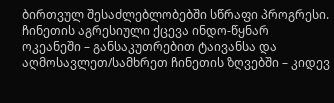ბირთვულ შესაძლებლობებში სწრაფი პროგრესი. ჩინეთის აგრესიული ქცევა ინდო-წყნარ ოკეანეში – განსაკუთრებით ტაივანსა და აღმოსავლეთ/სამხრეთ ჩინეთის ზღვებში – კიდევ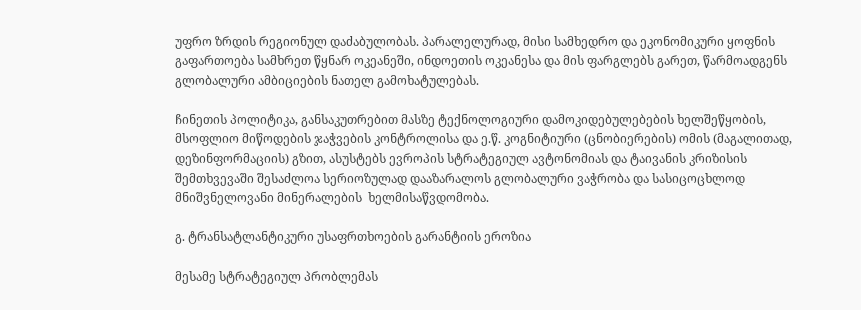უფრო ზრდის რეგიონულ დაძაბულობას. პარალელურად, მისი სამხედრო და ეკონომიკური ყოფნის გაფართოება სამხრეთ წყნარ ოკეანეში, ინდოეთის ოკეანესა და მის ფარგლებს გარეთ, წარმოადგენს გლობალური ამბიციების ნათელ გამოხატულებას.

ჩინეთის პოლიტიკა, განსაკუთრებით მასზე ტექნოლოგიური დამოკიდებულებების ხელშეწყობის, მსოფლიო მიწოდების ჯაჭვების კონტროლისა და ე.წ. კოგნიტიური (ცნობიერების) ომის (მაგალითად, დეზინფორმაციის) გზით, ასუსტებს ევროპის სტრატეგიულ ავტონომიას და ტაივანის კრიზისის შემთხვევაში შესაძლოა სერიოზულად დააზარალოს გლობალური ვაჭრობა და სასიცოცხლოდ მნიშვნელოვანი მინერალების  ხელმისაწვდომობა.

გ. ტრანსატლანტიკური უსაფრთხოების გარანტიის ეროზია

მესამე სტრატეგიულ პრობლემას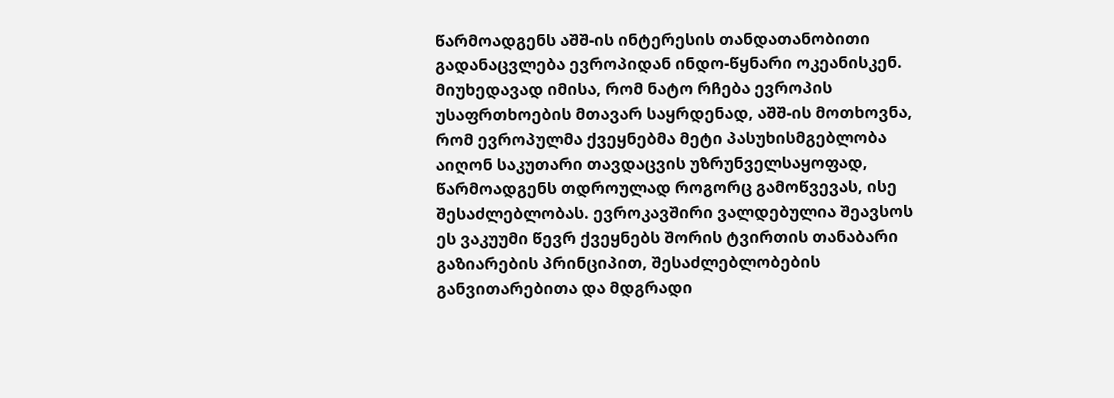წარმოადგენს აშშ-ის ინტერესის თანდათანობითი გადანაცვლება ევროპიდან ინდო-წყნარი ოკეანისკენ. მიუხედავად იმისა, რომ ნატო რჩება ევროპის უსაფრთხოების მთავარ საყრდენად, აშშ-ის მოთხოვნა, რომ ევროპულმა ქვეყნებმა მეტი პასუხისმგებლობა აიღონ საკუთარი თავდაცვის უზრუნველსაყოფად, წარმოადგენს თდროულად როგორც გამოწვევას, ისე შესაძლებლობას. ევროკავშირი ვალდებულია შეავსოს ეს ვაკუუმი წევრ ქვეყნებს შორის ტვირთის თანაბარი გაზიარების პრინციპით, შესაძლებლობების განვითარებითა და მდგრადი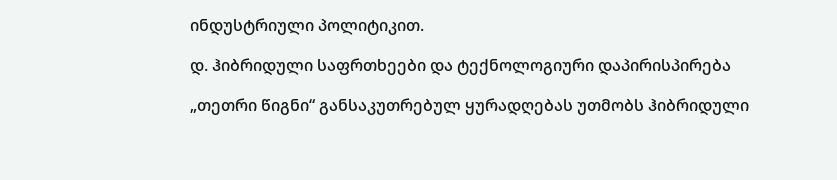ინდუსტრიული პოლიტიკით.

დ. ჰიბრიდული საფრთხეები და ტექნოლოგიური დაპირისპირება

„თეთრი წიგნი“ განსაკუთრებულ ყურადღებას უთმობს ჰიბრიდული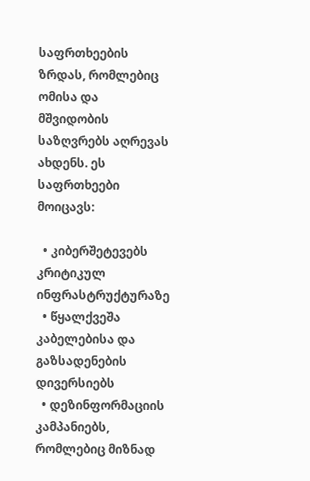საფრთხეების ზრდას, რომლებიც ომისა და მშვიდობის საზღვრებს აღრევას ახდენს. ეს საფრთხეები მოიცავს:

  • კიბერშეტევებს კრიტიკულ ინფრასტრუქტურაზე
  • წყალქვეშა კაბელებისა და გაზსადენების დივერსიებს
  • დეზინფორმაციის კამპანიებს, რომლებიც მიზნად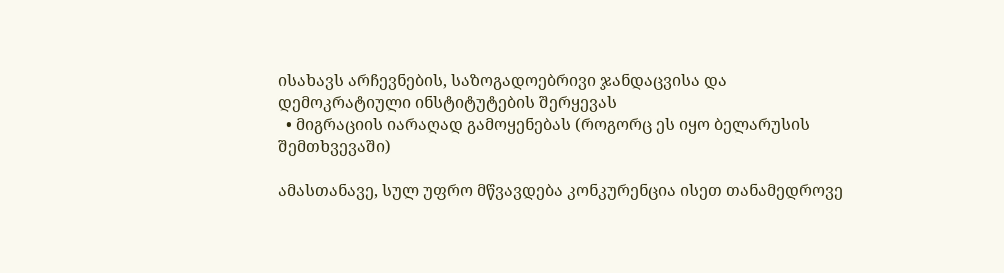ისახავს არჩევნების, საზოგადოებრივი ჯანდაცვისა და დემოკრატიული ინსტიტუტების შერყევას
  • მიგრაციის იარაღად გამოყენებას (როგორც ეს იყო ბელარუსის შემთხვევაში)

ამასთანავე, სულ უფრო მწვავდება კონკურენცია ისეთ თანამედროვე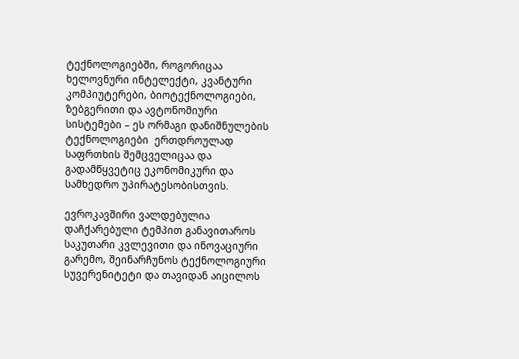ტექნოლოგიებში, როგორიცაა ხელოვნური ინტელექტი, კვანტური კომპიუტერები, ბიოტექნოლოგიები, ზებგერითი და ავტონომიური სისტემები – ეს ორმაგი დანიშნულების ტექნოლოგიები  ერთდროულად საფრთხის შემცველიცაა და  გადამწყვეტიც ეკონომიკური და სამხედრო უპირატესობისთვის.

ევროკავშირი ვალდებულია დაჩქარებული ტემპით განავითაროს საკუთარი კვლევითი და ინოვაციური გარემო, შეინარჩუნოს ტექნოლოგიური სუვერენიტეტი და თავიდან აიცილოს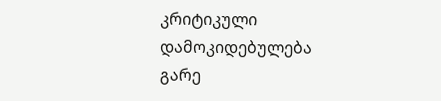კრიტიკული დამოკიდებულება გარე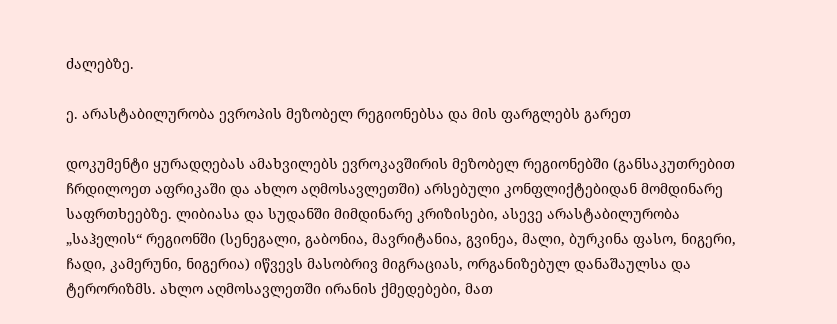ძალებზე.

ე. არასტაბილურობა ევროპის მეზობელ რეგიონებსა და მის ფარგლებს გარეთ

დოკუმენტი ყურადღებას ამახვილებს ევროკავშირის მეზობელ რეგიონებში (განსაკუთრებით ჩრდილოეთ აფრიკაში და ახლო აღმოსავლეთში) არსებული კონფლიქტებიდან მომდინარე საფრთხეებზე. ლიბიასა და სუდანში მიმდინარე კრიზისები, ასევე არასტაბილურობა „საჰელის“ რეგიონში (სენეგალი, გაბონია, მავრიტანია, გვინეა, მალი, ბურკინა ფასო, ნიგერი, ჩადი, კამერუნი, ნიგერია) იწვევს მასობრივ მიგრაციას, ორგანიზებულ დანაშაულსა და ტერორიზმს. ახლო აღმოსავლეთში ირანის ქმედებები, მათ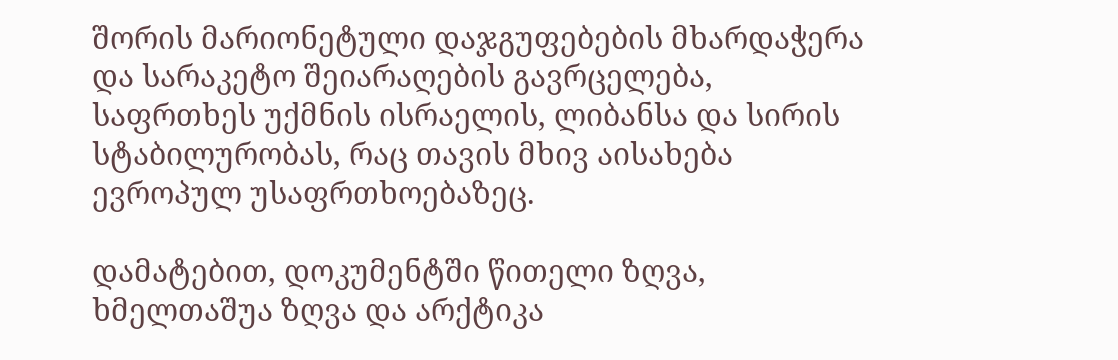შორის მარიონეტული დაჯგუფებების მხარდაჭერა და სარაკეტო შეიარაღების გავრცელება, საფრთხეს უქმნის ისრაელის, ლიბანსა და სირის სტაბილურობას, რაც თავის მხივ აისახება ევროპულ უსაფრთხოებაზეც.

დამატებით, დოკუმენტში წითელი ზღვა, ხმელთაშუა ზღვა და არქტიკა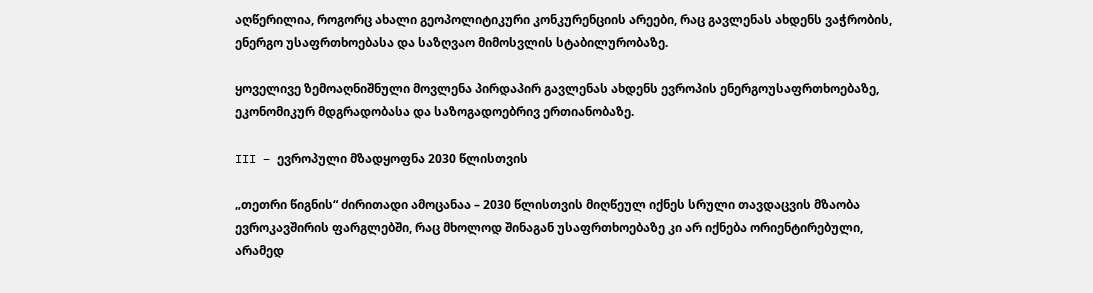აღწერილია, როგორც ახალი გეოპოლიტიკური კონკურენციის არეები, რაც გავლენას ახდენს ვაჭრობის, ენერგო უსაფრთხოებასა და საზღვაო მიმოსვლის სტაბილურობაზე.

ყოველივე ზემოაღნიშნული მოვლენა პირდაპირ გავლენას ახდენს ევროპის ენერგოუსაფრთხოებაზე, ეკონომიკურ მდგრადობასა და საზოგადოებრივ ერთიანობაზე.

III – ევროპული მზადყოფნა 2030 წლისთვის

„თეთრი წიგნის“ ძირითადი ამოცანაა – 2030 წლისთვის მიღწეულ იქნეს სრული თავდაცვის მზაობა ევროკავშირის ფარგლებში, რაც მხოლოდ შინაგან უსაფრთხოებაზე კი არ იქნება ორიენტირებული, არამედ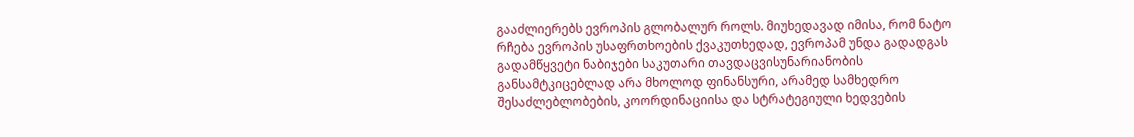გააძლიერებს ევროპის გლობალურ როლს. მიუხედავად იმისა, რომ ნატო რჩება ევროპის უსაფრთხოების ქვაკუთხედად, ევროპამ უნდა გადადგას გადამწყვეტი ნაბიჯები საკუთარი თავდაცვისუნარიანობის განსამტკიცებლად არა მხოლოდ ფინანსური, არამედ სამხედრო შესაძლებლობების, კოორდინაციისა და სტრატეგიული ხედვების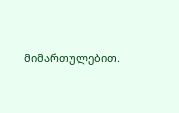მიმართულებით.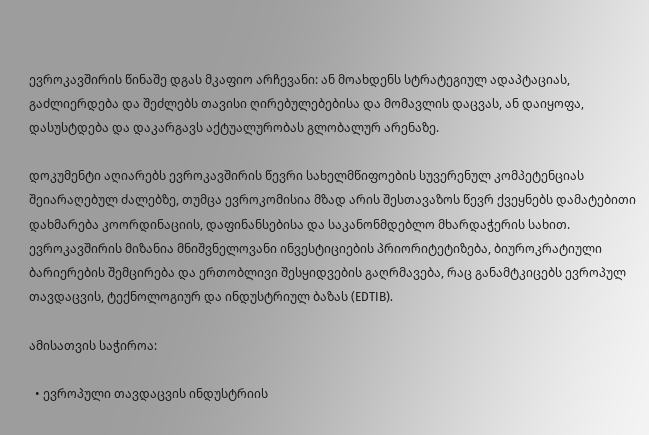ევროკავშირის წინაშე დგას მკაფიო არჩევანი: ან მოახდენს სტრატეგიულ ადაპტაციას, გაძლიერდება და შეძლებს თავისი ღირებულებებისა და მომავლის დაცვას, ან დაიყოფა, დასუსტდება და დაკარგავს აქტუალურობას გლობალურ არენაზე.

დოკუმენტი აღიარებს ევროკავშირის წევრი სახელმწიფოების სუვერენულ კომპეტენციას შეიარაღებულ ძალებზე, თუმცა ევროკომისია მზად არის შესთავაზოს წევრ ქვეყნებს დამატებითი დახმარება კოორდინაციის, დაფინანსებისა და საკანონმდებლო მხარდაჭერის სახით. ევროკავშირის მიზანია მნიშვნელოვანი ინვესტიციების პრიორიტეტიზება, ბიუროკრატიული ბარიერების შემცირება და ერთობლივი შესყიდვების გაღრმავება, რაც განამტკიცებს ევროპულ თავდაცვის, ტექნოლოგიურ და ინდუსტრიულ ბაზას (EDTIB).

ამისათვის საჭიროა:

  • ევროპული თავდაცვის ინდუსტრიის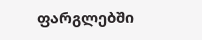ფარგლებში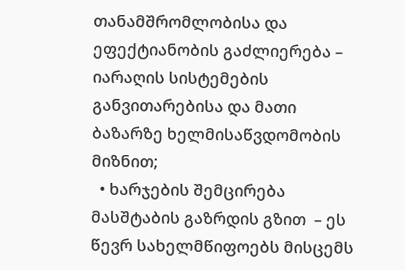თანამშრომლობისა და ეფექტიანობის გაძლიერება – იარაღის სისტემების განვითარებისა და მათი ბაზარზე ხელმისაწვდომობის მიზნით;
  • ხარჯების შემცირება მასშტაბის გაზრდის გზით  – ეს წევრ სახელმწიფოებს მისცემს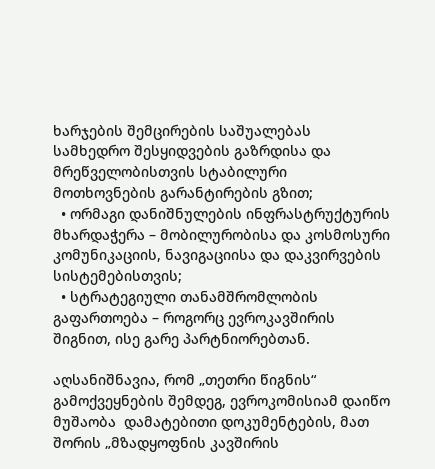ხარჯების შემცირების საშუალებას სამხედრო შესყიდვების გაზრდისა და მრეწველობისთვის სტაბილური მოთხოვნების გარანტირების გზით;
  • ორმაგი დანიშნულების ინფრასტრუქტურის მხარდაჭერა – მობილურობისა და კოსმოსური კომუნიკაციის, ნავიგაციისა და დაკვირვების სისტემებისთვის;
  • სტრატეგიული თანამშრომლობის გაფართოება – როგორც ევროკავშირის შიგნით, ისე გარე პარტნიორებთან.

აღსანიშნავია, რომ „თეთრი წიგნის“ გამოქვეყნების შემდეგ, ევროკომისიამ დაიწო მუშაობა  დამატებითი დოკუმენტების, მათ შორის „მზადყოფნის კავშირის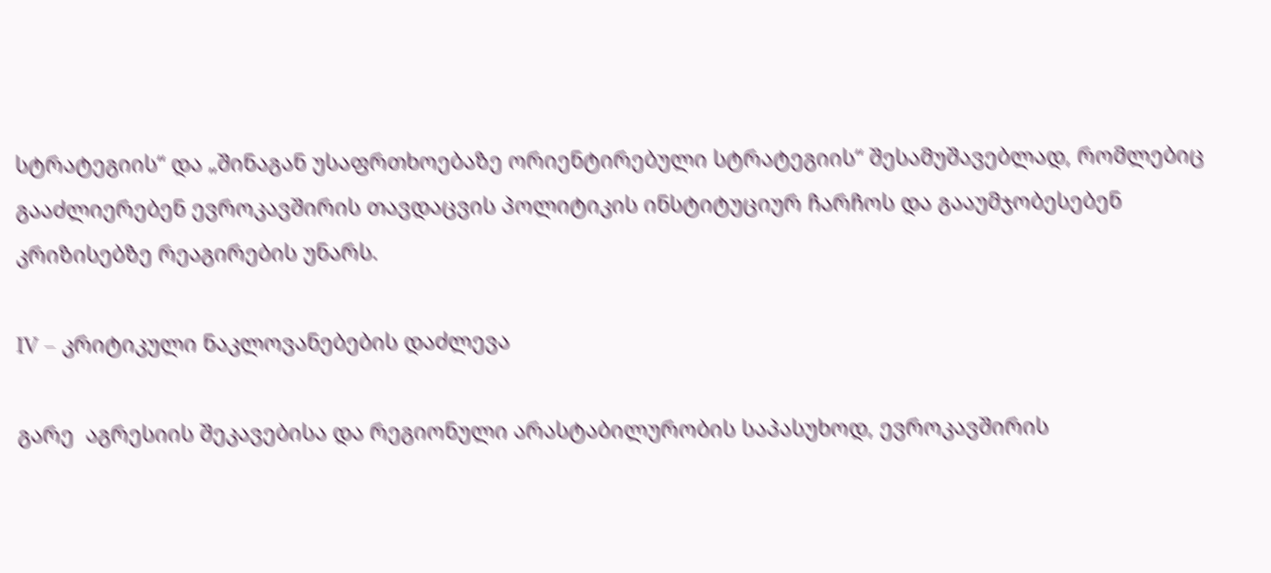სტრატეგიის“ და „შინაგან უსაფრთხოებაზე ორიენტირებული სტრატეგიის“ შესამუშავებლად, რომლებიც გააძლიერებენ ევროკავშირის თავდაცვის პოლიტიკის ინსტიტუციურ ჩარჩოს და გააუმჯობესებენ კრიზისებზე რეაგირების უნარს.

IV – კრიტიკული ნაკლოვანებების დაძლევა

გარე  აგრესიის შეკავებისა და რეგიონული არასტაბილურობის საპასუხოდ, ევროკავშირის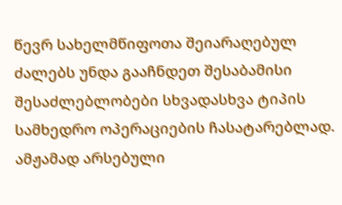წევრ სახელმწიფოთა შეიარაღებულ ძალებს უნდა გააჩნდეთ შესაბამისი შესაძლებლობები სხვადასხვა ტიპის სამხედრო ოპერაციების ჩასატარებლად. ამჟამად არსებული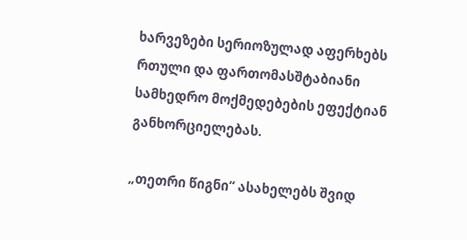ხარვეზები სერიოზულად აფერხებს რთული და ფართომასშტაბიანი სამხედრო მოქმედებების ეფექტიან განხორციელებას.

„თეთრი წიგნი“ ასახელებს შვიდ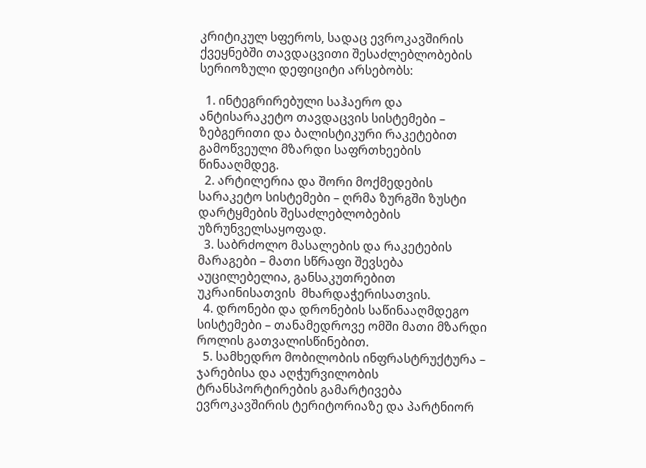კრიტიკულ სფეროს, სადაც ევროკავშირის ქვეყნებში თავდაცვითი შესაძლებლობების სერიოზული დეფიციტი არსებობს:

  1. ინტეგრირებული საჰაერო და ანტისარაკეტო თავდაცვის სისტემები – ზებგერითი და ბალისტიკური რაკეტებით გამოწვეული მზარდი საფრთხეების წინააღმდეგ.
  2. არტილერია და შორი მოქმედების სარაკეტო სისტემები – ღრმა ზურგში ზუსტი დარტყმების შესაძლებლობების უზრუნველსაყოფად.
  3. საბრძოლო მასალების და რაკეტების მარაგები – მათი სწრაფი შევსება აუცილებელია, განსაკუთრებით უკრაინისათვის  მხარდაჭერისათვის.
  4. დრონები და დრონების საწინააღმდეგო  სისტემები – თანამედროვე ომში მათი მზარდი როლის გათვალისწინებით.
  5. სამხედრო მობილობის ინფრასტრუქტურა – ჯარებისა და აღჭურვილობის ტრანსპორტირების გამარტივება ევროკავშირის ტერიტორიაზე და პარტნიორ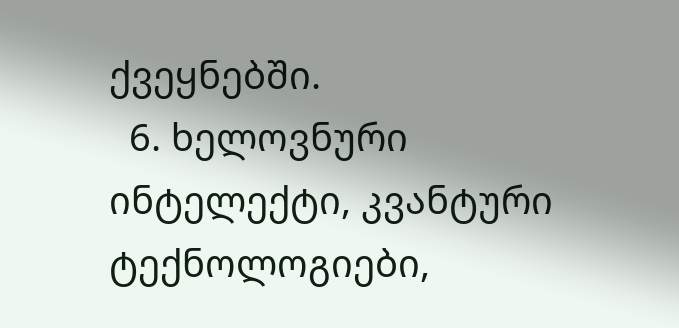ქვეყნებში.
  6. ხელოვნური ინტელექტი, კვანტური ტექნოლოგიები,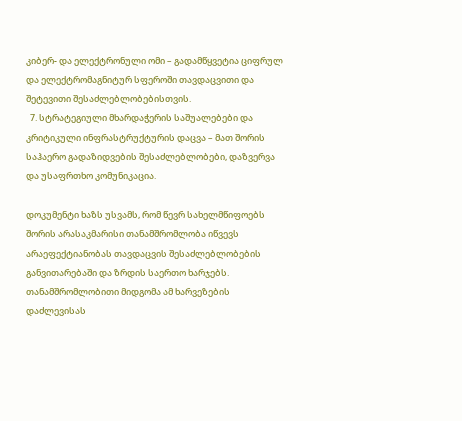კიბერ- და ელექტრონული ომი – გადამწყვეტია ციფრულ და ელექტრომაგნიტურ სფეროში თავდაცვითი და შეტევითი შესაძლებლობებისთვის.
  7. სტრატეგიული მხარდაჭერის საშუალებები და კრიტიკული ინფრასტრუქტურის დაცვა – მათ შორის საჰაერო გადაზიდვების შესაძლებლობები, დაზვერვა და უსაფრთხო კომუნიკაცია.

დოკუმენტი ხაზს უსვამს, რომ წევრ სახელმწიფოებს შორის არასაკმარისი თანამშრომლობა იწვევს არაეფექტიანობას თავდაცვის შესაძლებლობების განვითარებაში და ზრდის საერთო ხარჯებს. თანამშრომლობითი მიდგომა ამ ხარვეზების დაძლევისას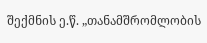შექმნის ე.წ. „თანამშრომლობის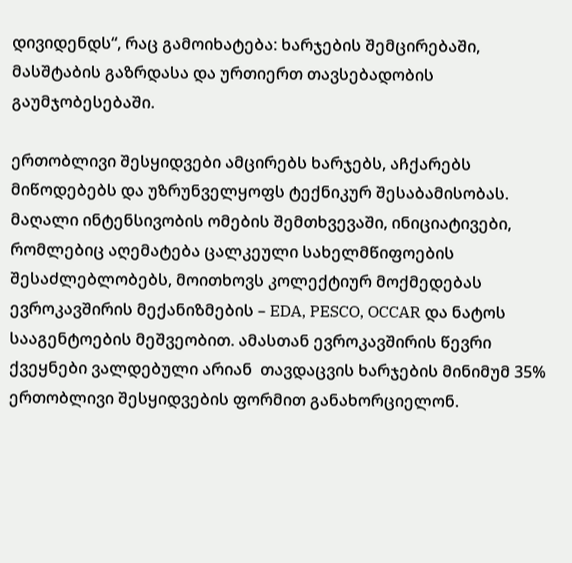დივიდენდს“, რაც გამოიხატება: ხარჯების შემცირებაში, მასშტაბის გაზრდასა და ურთიერთ თავსებადობის გაუმჯობესებაში.

ერთობლივი შესყიდვები ამცირებს ხარჯებს, აჩქარებს მიწოდებებს და უზრუნველყოფს ტექნიკურ შესაბამისობას. მაღალი ინტენსივობის ომების შემთხვევაში, ინიციატივები, რომლებიც აღემატება ცალკეული სახელმწიფოების შესაძლებლობებს, მოითხოვს კოლექტიურ მოქმედებას ევროკავშირის მექანიზმების – EDA, PESCO, OCCAR და ნატოს სააგენტოების მეშვეობით. ამასთან ევროკავშირის წევრი ქვეყნები ვალდებული არიან  თავდაცვის ხარჯების მინიმუმ 35% ერთობლივი შესყიდვების ფორმით განახორციელონ.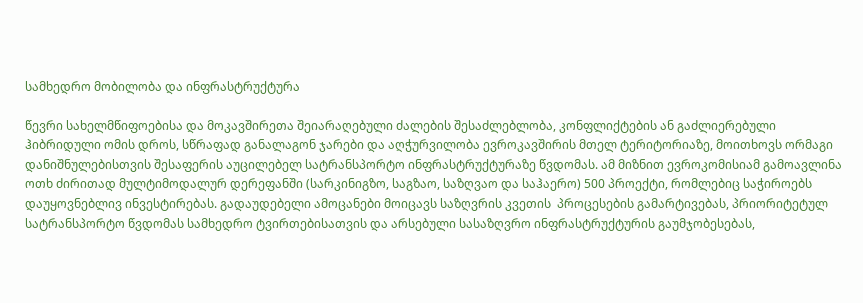სამხედრო მობილობა და ინფრასტრუქტურა

წევრი სახელმწიფოებისა და მოკავშირეთა შეიარაღებული ძალების შესაძლებლობა, კონფლიქტების ან გაძლიერებული ჰიბრიდული ომის დროს, სწრაფად განალაგონ ჯარები და აღჭურვილობა ევროკავშირის მთელ ტერიტორიაზე, მოითხოვს ორმაგი დანიშნულებისთვის შესაფერის აუცილებელ სატრანსპორტო ინფრასტრუქტურაზე წვდომას. ამ მიზნით ევროკომისიამ გამოავლინა ოთხ ძირითად მულტიმოდალურ დერეფანში (სარკინიგზო, საგზაო, საზღვაო და საჰაერო) 500 პროექტი, რომლებიც საჭიროებს დაუყოვნებლივ ინვესტირებას. გადაუდებელი ამოცანები მოიცავს საზღვრის კვეთის  პროცესების გამარტივებას, პრიორიტეტულ სატრანსპორტო წვდომას სამხედრო ტვირთებისათვის და არსებული სასაზღვრო ინფრასტრუქტურის გაუმჯობესებას,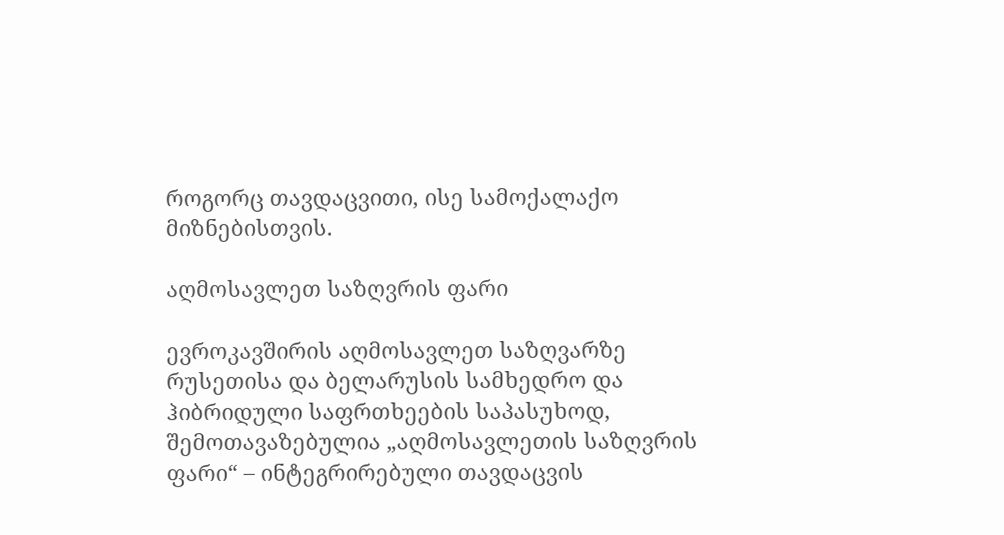როგორც თავდაცვითი, ისე სამოქალაქო მიზნებისთვის.

აღმოსავლეთ საზღვრის ფარი

ევროკავშირის აღმოსავლეთ საზღვარზე რუსეთისა და ბელარუსის სამხედრო და ჰიბრიდული საფრთხეების საპასუხოდ, შემოთავაზებულია „აღმოსავლეთის საზღვრის ფარი“ – ინტეგრირებული თავდაცვის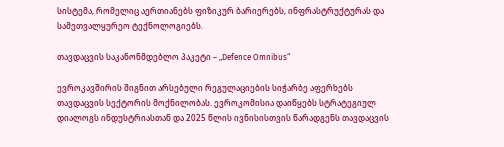სისტემა, რომელიც აერთიანებს ფიზიკურ ბარიერებს, ინფრასტრუქტურას და სამეთვალყურეო ტექნოლოგიებს.

თავდაცვის საკანონმდებლო პაკეტი – „Defence Omnibus“

ევროკავშირის შიგნით არსებული რეგულაციების სიჭარბე აფერხებს თავდაცვის სექტორის მოქნილობას. ევროკომისია დაიწყებს სტრატეგიულ დიალოგს ინდუსტრიასთან და 2025 წლის ივნისისთვის წარადგენს თავდაცვის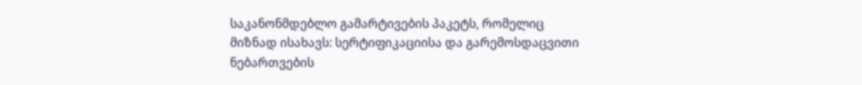საკანონმდებლო გამარტივების პაკეტს, რომელიც მიზნად ისახავს: სერტიფიკაციისა და გარემოსდაცვითი ნებართვების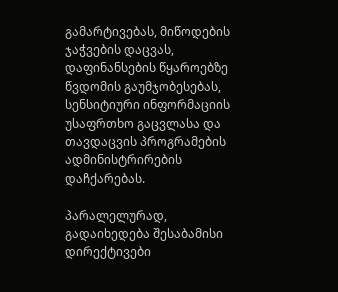გამარტივებას, მიწოდების ჯაჭვების დაცვას, დაფინანსების წყაროებზე წვდომის გაუმჯობესებას, სენსიტიური ინფორმაციის უსაფრთხო გაცვლასა და თავდაცვის პროგრამების ადმინისტრირების დაჩქარებას.

პარალელურად, გადაიხედება შესაბამისი დირექტივები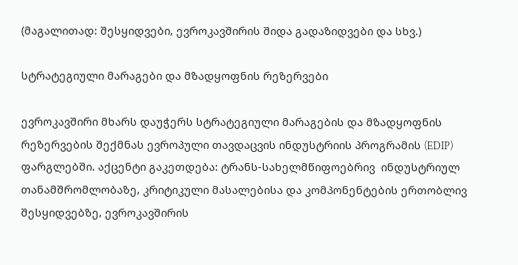(მაგალითად: შესყიდვები, ევროკავშირის შიდა გადაზიდვები და სხვ.)

სტრატეგიული მარაგები და მზადყოფნის რეზერვები

ევროკავშირი მხარს დაუჭერს სტრატეგიული მარაგების და მზადყოფნის რეზერვების შექმნას ევროპული თავდაცვის ინდუსტრიის პროგრამის (EDIP) ფარგლებში. აქცენტი გაკეთდება: ტრანს-სახელმწიფოებრივ  ინდუსტრიულ თანამშრომლობაზე, კრიტიკული მასალებისა და კომპონენტების ერთობლივ შესყიდვებზე, ევროკავშირის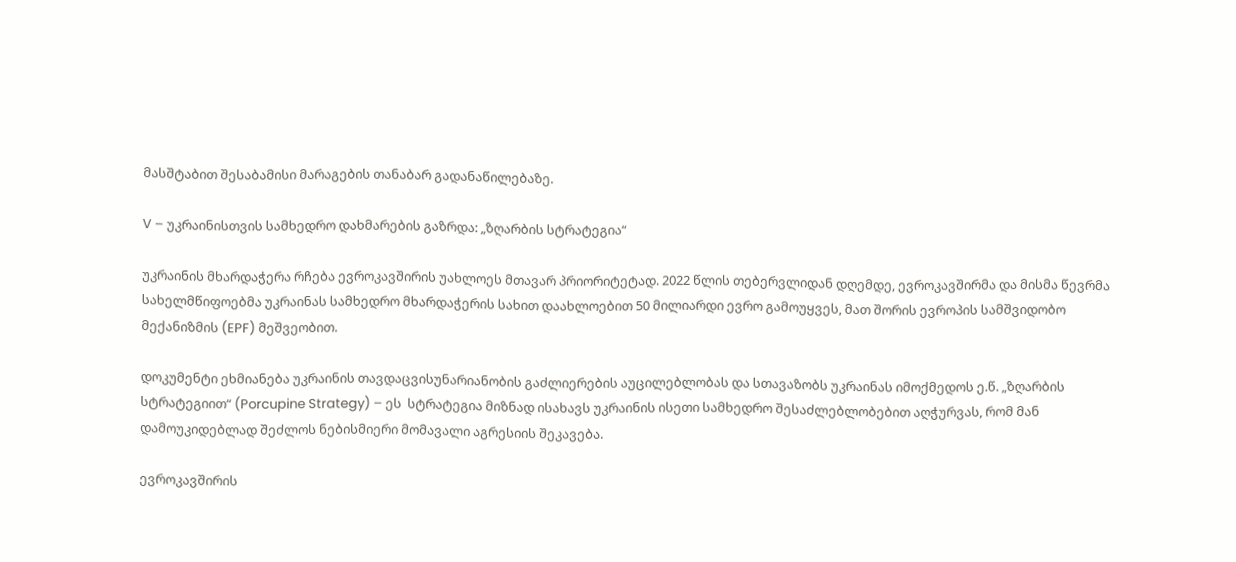მასშტაბით შესაბამისი მარაგების თანაბარ გადანაწილებაზე.

V – უკრაინისთვის სამხედრო დახმარების გაზრდა: „ზღარბის სტრატეგია“

უკრაინის მხარდაჭერა რჩება ევროკავშირის უახლოეს მთავარ პრიორიტეტად. 2022 წლის თებერვლიდან დღემდე, ევროკავშირმა და მისმა წევრმა სახელმწიფოებმა უკრაინას სამხედრო მხარდაჭერის სახით დაახლოებით 50 მილიარდი ევრო გამოუყვეს, მათ შორის ევროპის სამშვიდობო მექანიზმის (EPF) მეშვეობით.

დოკუმენტი ეხმიანება უკრაინის თავდაცვისუნარიანობის გაძლიერების აუცილებლობას და სთავაზობს უკრაინას იმოქმედოს ე.წ. „ზღარბის სტრატეგიით“ (Porcupine Strategy) – ეს  სტრატეგია მიზნად ისახავს უკრაინის ისეთი სამხედრო შესაძლებლობებით აღჭურვას, რომ მან დამოუკიდებლად შეძლოს ნებისმიერი მომავალი აგრესიის შეკავება.

ევროკავშირის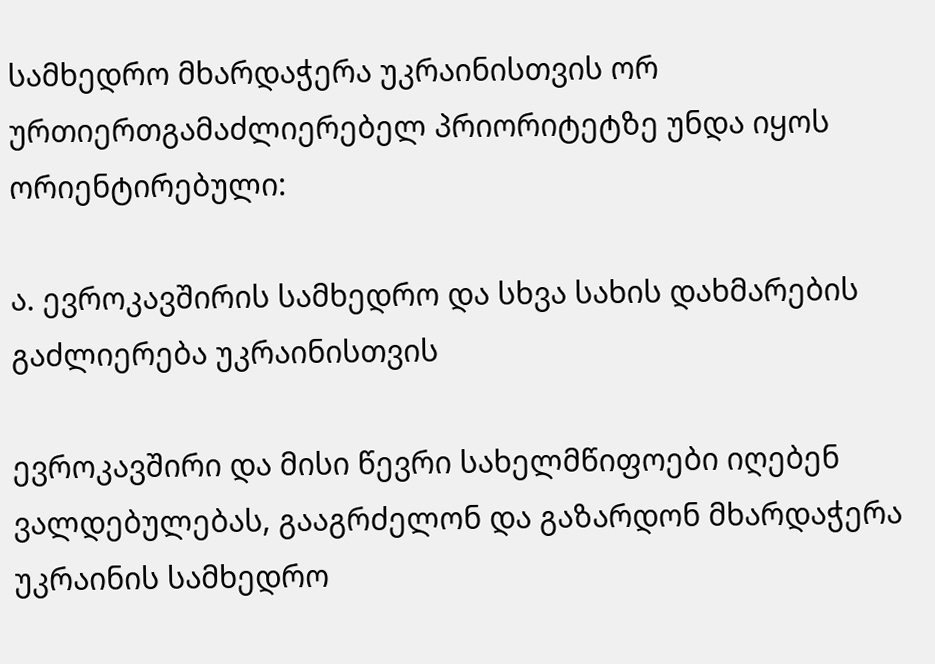სამხედრო მხარდაჭერა უკრაინისთვის ორ ურთიერთგამაძლიერებელ პრიორიტეტზე უნდა იყოს ორიენტირებული:

ა. ევროკავშირის სამხედრო და სხვა სახის დახმარების გაძლიერება უკრაინისთვის

ევროკავშირი და მისი წევრი სახელმწიფოები იღებენ ვალდებულებას, გააგრძელონ და გაზარდონ მხარდაჭერა უკრაინის სამხედრო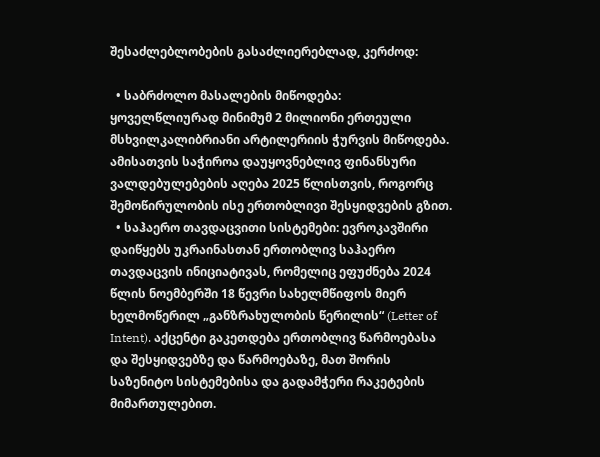შესაძლებლობების გასაძლიერებლად, კერძოდ:

  • საბრძოლო მასალების მიწოდება: ყოველწლიურად მინიმუმ 2 მილიონი ერთეული მსხვილკალიბრიანი არტილერიის ჭურვის მიწოდება. ამისათვის საჭიროა დაუყოვნებლივ ფინანსური ვალდებულებების აღება 2025 წლისთვის, როგორც შემოწირულობის ისე ერთობლივი შესყიდვების გზით.
  • საჰაერო თავდაცვითი სისტემები: ევროკავშირი დაიწყებს უკრაინასთან ერთობლივ საჰაერო თავდაცვის ინიციატივას, რომელიც ეფუძნება 2024 წლის ნოემბერში 18 წევრი სახელმწიფოს მიერ ხელმოწერილ „განზრახულობის წერილის“ (Letter of Intent). აქცენტი გაკეთდება ერთობლივ წარმოებასა და შესყიდვებზე და წარმოებაზე, მათ შორის საზენიტო სისტემებისა და გადამჭერი რაკეტების მიმართულებით.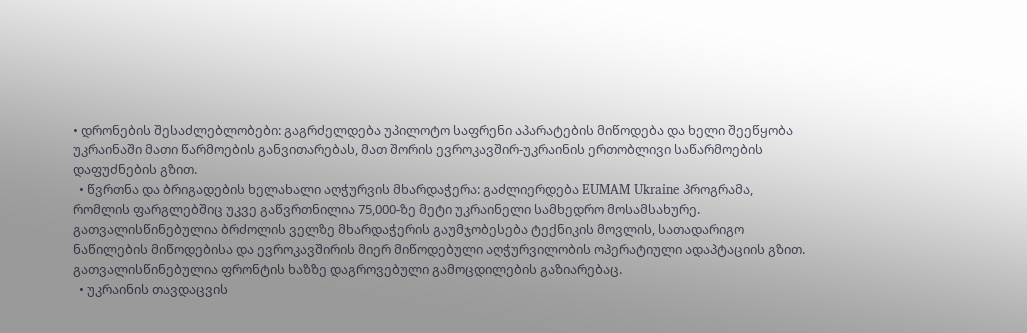• დრონების შესაძლებლობები: გაგრძელდება უპილოტო საფრენი აპარატების მიწოდება და ხელი შეეწყობა უკრაინაში მათი წარმოების განვითარებას, მათ შორის ევროკავშირ-უკრაინის ერთობლივი საწარმოების დაფუძნების გზით.
  • წვრთნა და ბრიგადების ხელახალი აღჭურვის მხარდაჭერა: გაძლიერდება EUMAM Ukraine პროგრამა, რომლის ფარგლებშიც უკვე გაწვრთნილია 75,000-ზე მეტი უკრაინელი სამხედრო მოსამსახურე. გათვალისწინებულია ბრძოლის ველზე მხარდაჭერის გაუმჯობესება ტექნიკის მოვლის, სათადარიგო ნაწილების მიწოდებისა და ევროკავშირის მიერ მიწოდებული აღჭურვილობის ოპერატიული ადაპტაციის გზით. გათვალისწინებულია ფრონტის ხაზზე დაგროვებული გამოცდილების გაზიარებაც.
  • უკრაინის თავდაცვის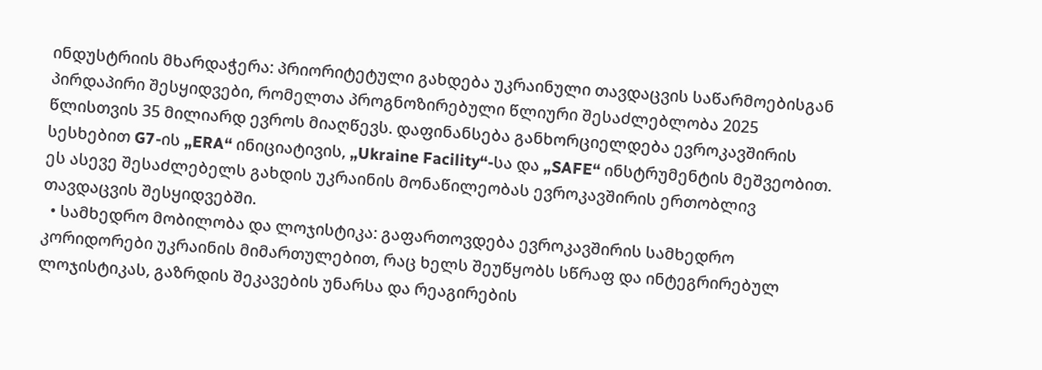ინდუსტრიის მხარდაჭერა: პრიორიტეტული გახდება უკრაინული თავდაცვის საწარმოებისგან პირდაპირი შესყიდვები, რომელთა პროგნოზირებული წლიური შესაძლებლობა 2025 წლისთვის 35 მილიარდ ევროს მიაღწევს. დაფინანსება განხორციელდება ევროკავშირის სესხებით G7-ის „ERA“ ინიციატივის, „Ukraine Facility“-სა და „SAFE“ ინსტრუმენტის მეშვეობით. ეს ასევე შესაძლებელს გახდის უკრაინის მონაწილეობას ევროკავშირის ერთობლივ თავდაცვის შესყიდვებში.
  • სამხედრო მობილობა და ლოჯისტიკა: გაფართოვდება ევროკავშირის სამხედრო კორიდორები უკრაინის მიმართულებით, რაც ხელს შეუწყობს სწრაფ და ინტეგრირებულ ლოჯისტიკას, გაზრდის შეკავების უნარსა და რეაგირების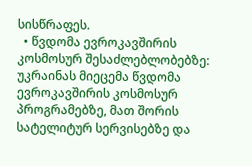სისწრაფეს.
  • წვდომა ევროკავშირის კოსმოსურ შესაძლებლობებზე: უკრაინას მიეცემა წვდომა ევროკავშირის კოსმოსურ პროგრამებზე, მათ შორის სატელიტურ სერვისებზე და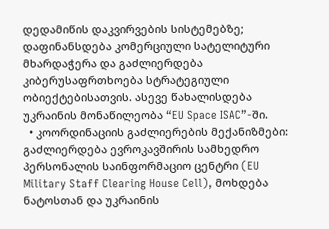დედამიწის დაკვირვების სისტემებზე; დაფინანსდება კომერციული სატელიტური მხარდაჭერა და გაძლიერდება კიბერუსაფრთხოება სტრატეგიული ობიექტებისათვის. ასევე წახალისდება უკრაინის მონაწილეობა “EU Space ISAC”-ში.
  • კოორდინაციის გაძლიერების მექანიზმები: გაძლიერდება ევროკავშირის სამხედრო პერსონალის საინფორმაციო ცენტრი (EU Military Staff Clearing House Cell), მოხდება ნატოსთან და უკრაინის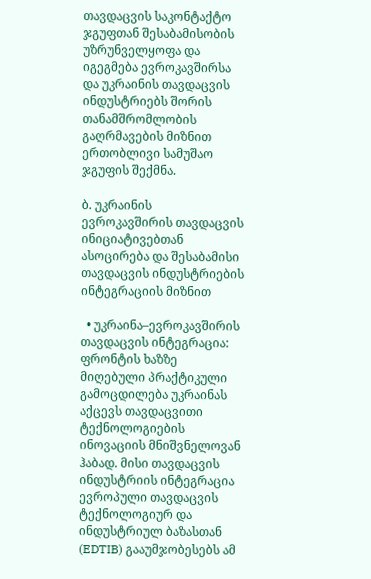თავდაცვის საკონტაქტო ჯგუფთან შესაბამისობის უზრუნველყოფა და იგეგმება ევროკავშირსა და უკრაინის თავდაცვის ინდუსტრიებს შორის თანამშრომლობის გაღრმავების მიზნით ერთობლივი სამუშაო ჯგუფის შექმნა.

ბ. უკრაინის ევროკავშირის თავდაცვის ინიციატივებთან ასოცირება და შესაბამისი თავდაცვის ინდუსტრიების ინტეგრაციის მიზნით

  • უკრაინა–ევროკავშირის თავდაცვის ინტეგრაცია: ფრონტის ხაზზე მიღებული პრაქტიკული გამოცდილება უკრაინას აქცევს თავდაცვითი ტექნოლოგიების ინოვაციის მნიშვნელოვან ჰაბად. მისი თავდაცვის ინდუსტრიის ინტეგრაცია ევროპული თავდაცვის ტექნოლოგიურ და ინდუსტრიულ ბაზასთან (EDTIB) გააუმჯობესებს ამ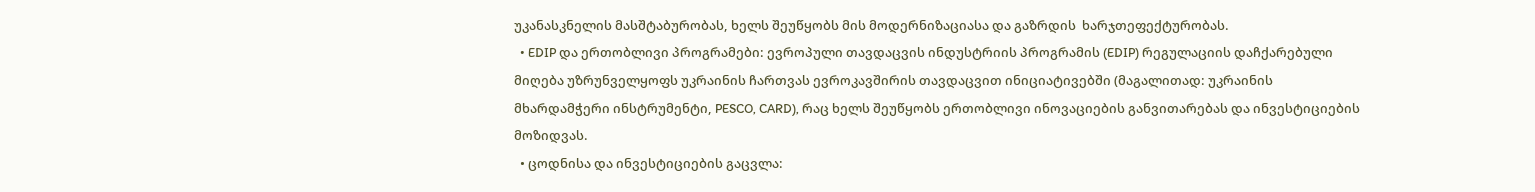უკანასკნელის მასშტაბურობას, ხელს შეუწყობს მის მოდერნიზაციასა და გაზრდის  ხარჯთეფექტურობას.
  • EDIP და ერთობლივი პროგრამები: ევროპული თავდაცვის ინდუსტრიის პროგრამის (EDIP) რეგულაციის დაჩქარებული მიღება უზრუნველყოფს უკრაინის ჩართვას ევროკავშირის თავდაცვით ინიციატივებში (მაგალითად: უკრაინის მხარდამჭერი ინსტრუმენტი, PESCO, CARD), რაც ხელს შეუწყობს ერთობლივი ინოვაციების განვითარებას და ინვესტიციების მოზიდვას.
  • ცოდნისა და ინვესტიციების გაცვლა: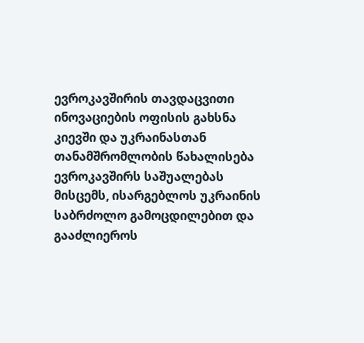ევროკავშირის თავდაცვითი ინოვაციების ოფისის გახსნა  კიევში და უკრაინასთან თანამშრომლობის წახალისება ევროკავშირს საშუალებას მისცემს, ისარგებლოს უკრაინის საბრძოლო გამოცდილებით და გააძლიეროს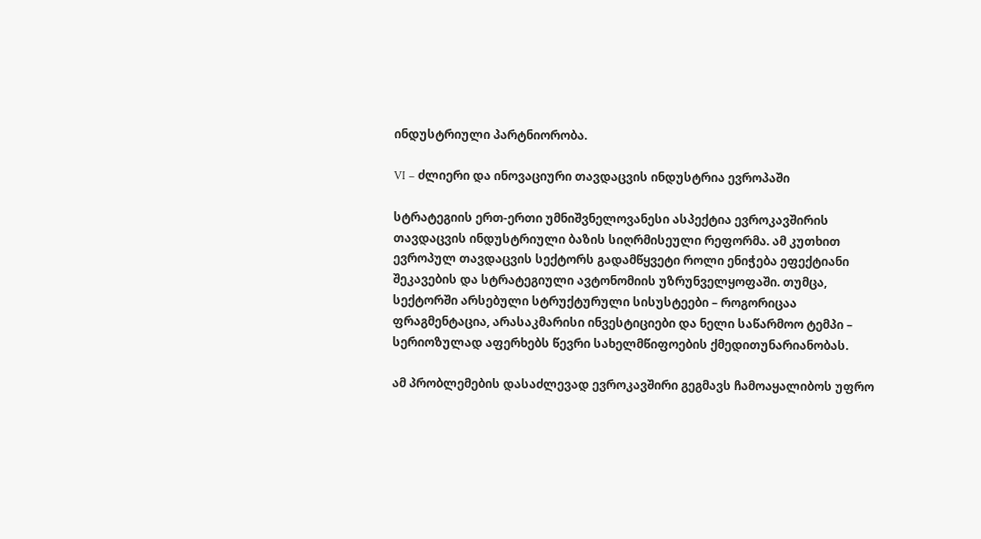ინდუსტრიული პარტნიორობა.

VI – ძლიერი და ინოვაციური თავდაცვის ინდუსტრია ევროპაში

სტრატეგიის ერთ-ერთი უმნიშვნელოვანესი ასპექტია ევროკავშირის თავდაცვის ინდუსტრიული ბაზის სიღრმისეული რეფორმა. ამ კუთხით ევროპულ თავდაცვის სექტორს გადამწყვეტი როლი ენიჭება ეფექტიანი შეკავების და სტრატეგიული ავტონომიის უზრუნველყოფაში. თუმცა, სექტორში არსებული სტრუქტურული სისუსტეები – როგორიცაა ფრაგმენტაცია, არასაკმარისი ინვესტიციები და ნელი საწარმოო ტემპი – სერიოზულად აფერხებს წევრი სახელმწიფოების ქმედითუნარიანობას.

ამ პრობლემების დასაძლევად ევროკავშირი გეგმავს ჩამოაყალიბოს უფრო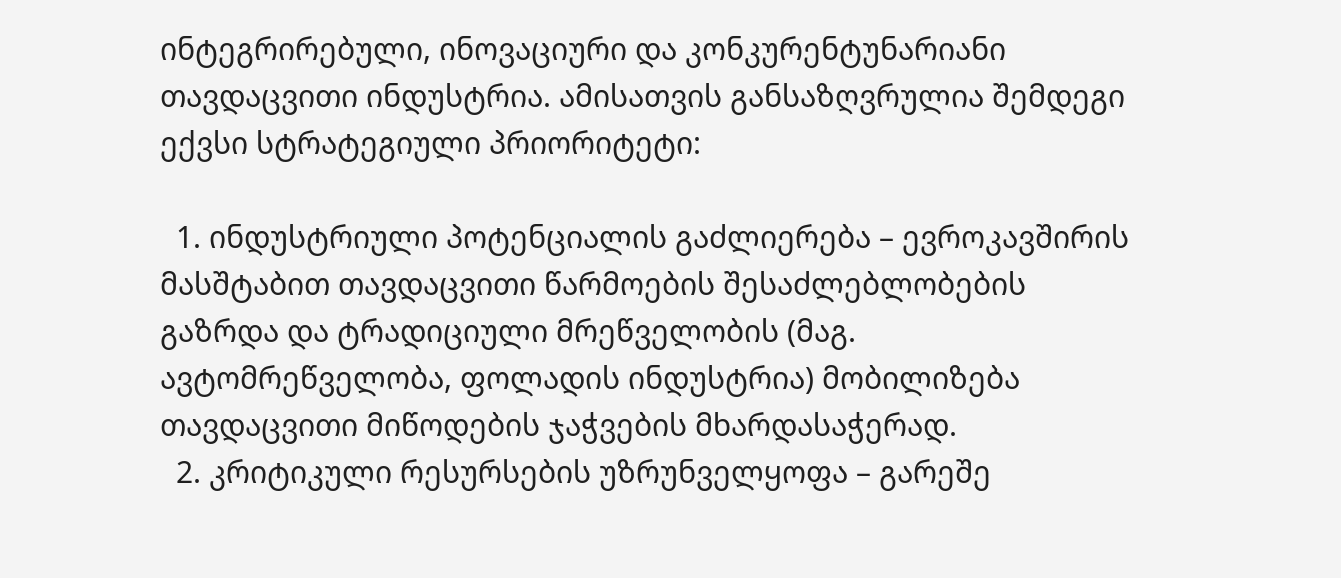ინტეგრირებული, ინოვაციური და კონკურენტუნარიანი თავდაცვითი ინდუსტრია. ამისათვის განსაზღვრულია შემდეგი ექვსი სტრატეგიული პრიორიტეტი:

  1. ინდუსტრიული პოტენციალის გაძლიერება – ევროკავშირის მასშტაბით თავდაცვითი წარმოების შესაძლებლობების გაზრდა და ტრადიციული მრეწველობის (მაგ. ავტომრეწველობა, ფოლადის ინდუსტრია) მობილიზება თავდაცვითი მიწოდების ჯაჭვების მხარდასაჭერად.
  2. კრიტიკული რესურსების უზრუნველყოფა – გარეშე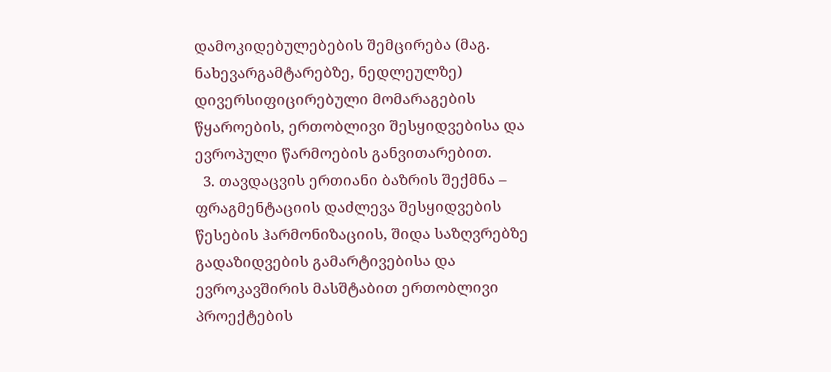დამოკიდებულებების შემცირება (მაგ. ნახევარგამტარებზე, ნედლეულზე) დივერსიფიცირებული მომარაგების წყაროების, ერთობლივი შესყიდვებისა და ევროპული წარმოების განვითარებით.
  3. თავდაცვის ერთიანი ბაზრის შექმნა – ფრაგმენტაციის დაძლევა შესყიდვების წესების ჰარმონიზაციის, შიდა საზღვრებზე გადაზიდვების გამარტივებისა და ევროკავშირის მასშტაბით ერთობლივი პროექტების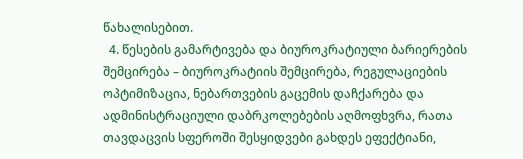წახალისებით.
  4. წესების გამარტივება და ბიუროკრატიული ბარიერების შემცირება – ბიუროკრატიის შემცირება, რეგულაციების ოპტიმიზაცია, ნებართვების გაცემის დაჩქარება და ადმინისტრაციული დაბრკოლებების აღმოფხვრა, რათა თავდაცვის სფეროში შესყიდვები გახდეს ეფექტიანი,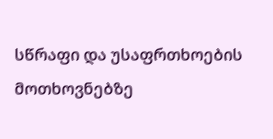სწრაფი და უსაფრთხოების მოთხოვნებზე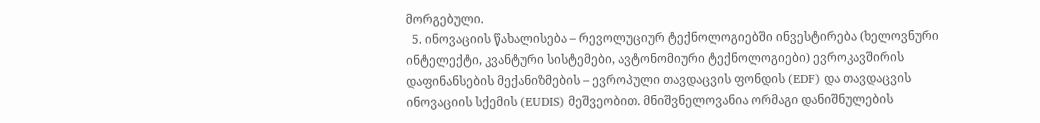მორგებული.
  5. ინოვაციის წახალისება – რევოლუციურ ტექნოლოგიებში ინვესტირება (ხელოვნური ინტელექტი, კვანტური სისტემები, ავტონომიური ტექნოლოგიები) ევროკავშირის დაფინანსების მექანიზმების – ევროპული თავდაცვის ფონდის (EDF) და თავდაცვის ინოვაციის სქემის (EUDIS) მეშვეობით. მნიშვნელოვანია ორმაგი დანიშნულების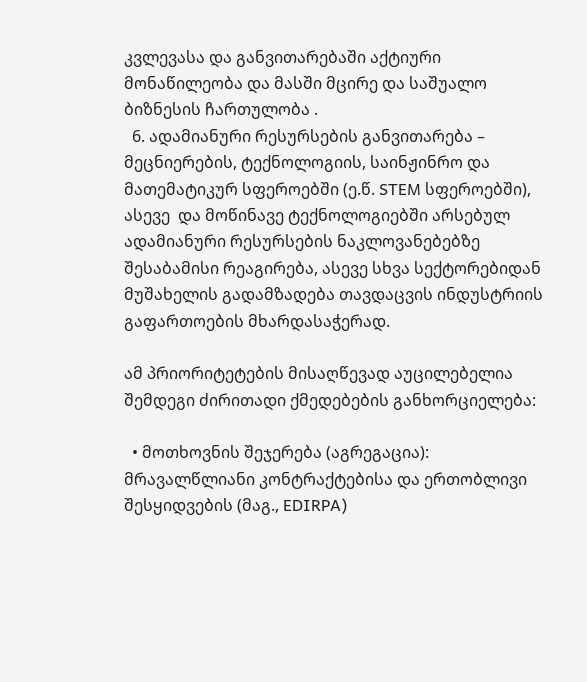კვლევასა და განვითარებაში აქტიური მონაწილეობა და მასში მცირე და საშუალო ბიზნესის ჩართულობა .
  6. ადამიანური რესურსების განვითარება – მეცნიერების, ტექნოლოგიის, საინჟინრო და მათემატიკურ სფეროებში (ე.წ. STEM სფეროებში), ასევე  და მოწინავე ტექნოლოგიებში არსებულ ადამიანური რესურსების ნაკლოვანებებზე შესაბამისი რეაგირება, ასევე სხვა სექტორებიდან მუშახელის გადამზადება თავდაცვის ინდუსტრიის გაფართოების მხარდასაჭერად.

ამ პრიორიტეტების მისაღწევად აუცილებელია შემდეგი ძირითადი ქმედებების განხორციელება:

  • მოთხოვნის შეჯერება (აგრეგაცია): მრავალწლიანი კონტრაქტებისა და ერთობლივი შესყიდვების (მაგ., EDIRPA)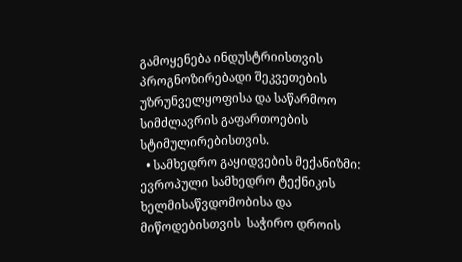გამოყენება ინდუსტრიისთვის პროგნოზირებადი შეკვეთების უზრუნველყოფისა და საწარმოო სიმძლავრის გაფართოების სტიმულირებისთვის.
  • სამხედრო გაყიდვების მექანიზმი: ევროპული სამხედრო ტექნიკის ხელმისაწვდომობისა და მიწოდებისთვის  საჭირო დროის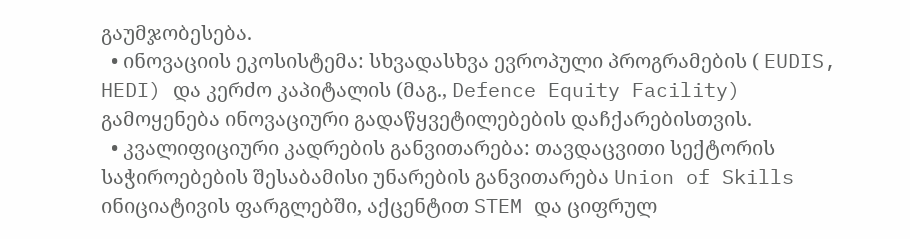გაუმჯობესება.
  • ინოვაციის ეკოსისტემა: სხვადასხვა ევროპული პროგრამების ( EUDIS, HEDI) და კერძო კაპიტალის (მაგ., Defence Equity Facility) გამოყენება ინოვაციური გადაწყვეტილებების დაჩქარებისთვის.
  • კვალიფიციური კადრების განვითარება: თავდაცვითი სექტორის საჭიროებების შესაბამისი უნარების განვითარება Union of Skills ინიციატივის ფარგლებში, აქცენტით STEM და ციფრულ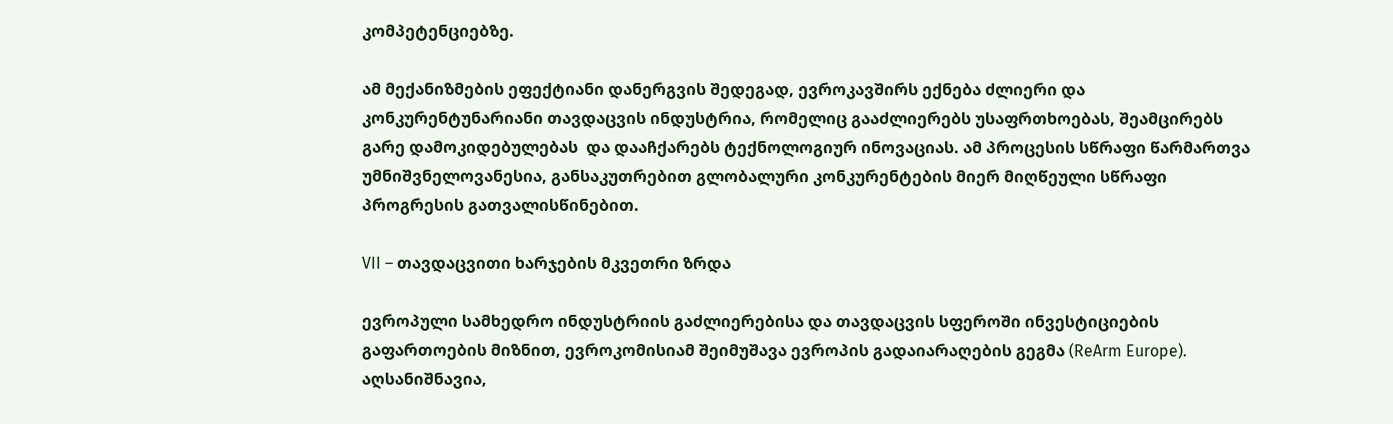კომპეტენციებზე.

ამ მექანიზმების ეფექტიანი დანერგვის შედეგად, ევროკავშირს ექნება ძლიერი და კონკურენტუნარიანი თავდაცვის ინდუსტრია, რომელიც გააძლიერებს უსაფრთხოებას, შეამცირებს გარე დამოკიდებულებას  და დააჩქარებს ტექნოლოგიურ ინოვაციას. ამ პროცესის სწრაფი წარმართვა უმნიშვნელოვანესია, განსაკუთრებით გლობალური კონკურენტების მიერ მიღწეული სწრაფი პროგრესის გათვალისწინებით.

VII – თავდაცვითი ხარჯების მკვეთრი ზრდა

ევროპული სამხედრო ინდუსტრიის გაძლიერებისა და თავდაცვის სფეროში ინვესტიციების გაფართოების მიზნით, ევროკომისიამ შეიმუშავა ევროპის გადაიარაღების გეგმა (ReArm Europe). აღსანიშნავია,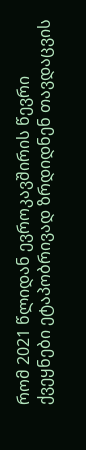რომ 2021 წლიდან ევროკავშირის წევრი ქვეყნები ეტაპობრივად ზრდიდნენ თავდაცვის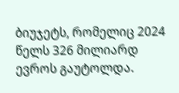ბიუჯეტს, რომელიც 2024 წელს 326 მილიარდ ევროს გაუტოლდა.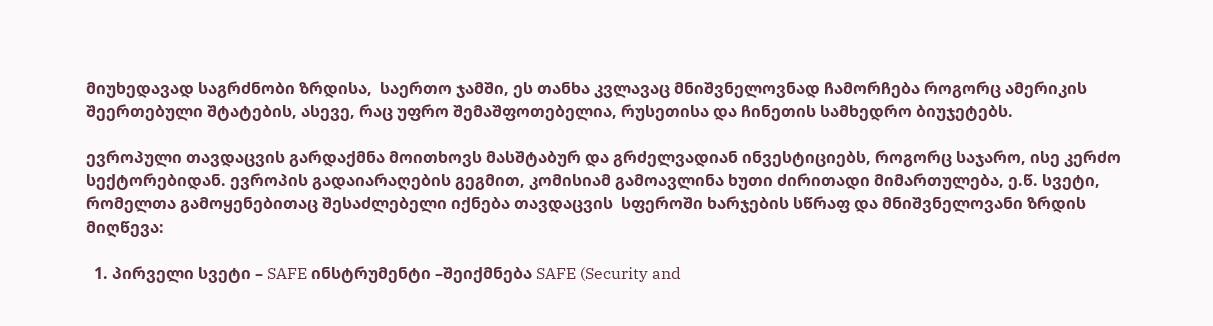მიუხედავად საგრძნობი ზრდისა,  საერთო ჯამში, ეს თანხა კვლავაც მნიშვნელოვნად ჩამორჩება როგორც ამერიკის შეერთებული შტატების, ასევე, რაც უფრო შემაშფოთებელია, რუსეთისა და ჩინეთის სამხედრო ბიუჯეტებს.

ევროპული თავდაცვის გარდაქმნა მოითხოვს მასშტაბურ და გრძელვადიან ინვესტიციებს, როგორც საჯარო, ისე კერძო სექტორებიდან. ევროპის გადაიარაღების გეგმით, კომისიამ გამოავლინა ხუთი ძირითადი მიმართულება, ე.წ. სვეტი, რომელთა გამოყენებითაც შესაძლებელი იქნება თავდაცვის  სფეროში ხარჯების სწრაფ და მნიშვნელოვანი ზრდის მიღწევა:

  1. პირველი სვეტი – SAFE ინსტრუმენტი –შეიქმნება SAFE (Security and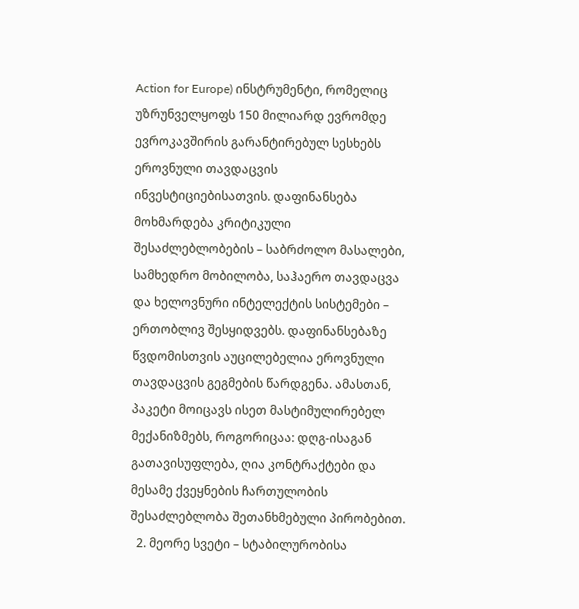Action for Europe) ინსტრუმენტი, რომელიც უზრუნველყოფს 150 მილიარდ ევრომდე ევროკავშირის გარანტირებულ სესხებს ეროვნული თავდაცვის ინვესტიციებისათვის. დაფინანსება მოხმარდება კრიტიკული შესაძლებლობების – საბრძოლო მასალები, სამხედრო მობილობა, საჰაერო თავდაცვა და ხელოვნური ინტელექტის სისტემები – ერთობლივ შესყიდვებს. დაფინანსებაზე წვდომისთვის აუცილებელია ეროვნული თავდაცვის გეგმების წარდგენა. ამასთან, პაკეტი მოიცავს ისეთ მასტიმულირებელ  მექანიზმებს, როგორიცაა: დღგ-ისაგან გათავისუფლება, ღია კონტრაქტები და მესამე ქვეყნების ჩართულობის შესაძლებლობა შეთანხმებული პირობებით.
  2. მეორე სვეტი – სტაბილურობისა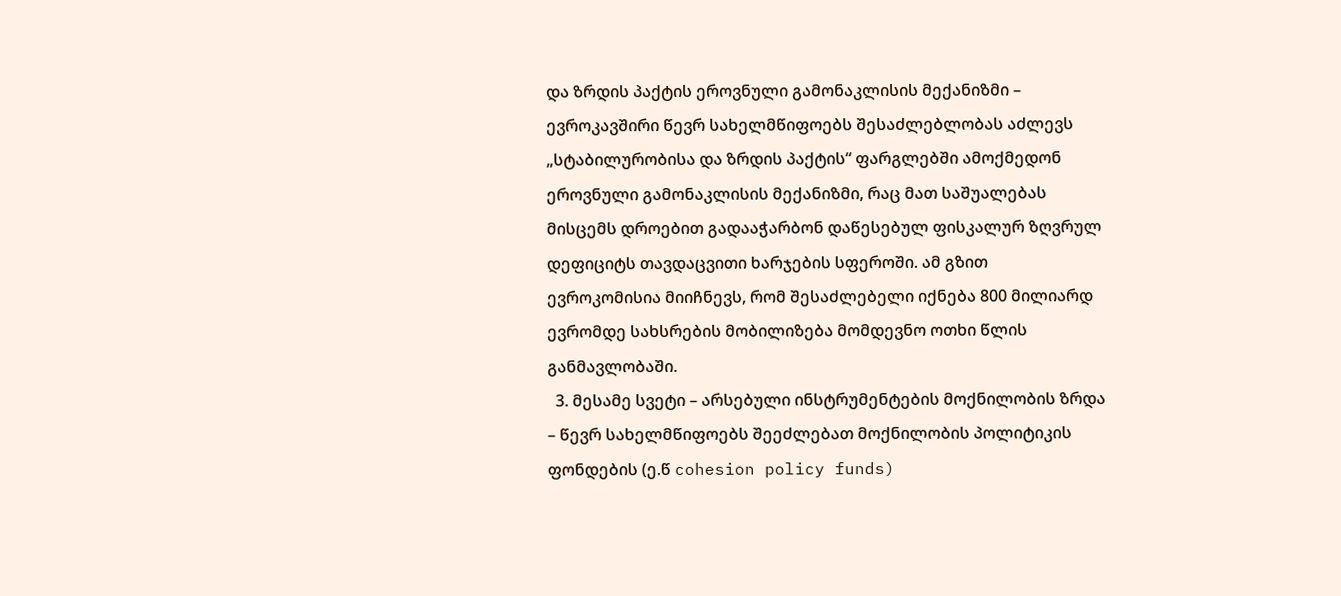და ზრდის პაქტის ეროვნული გამონაკლისის მექანიზმი – ევროკავშირი წევრ სახელმწიფოებს შესაძლებლობას აძლევს „სტაბილურობისა და ზრდის პაქტის“ ფარგლებში ამოქმედონ ეროვნული გამონაკლისის მექანიზმი, რაც მათ საშუალებას მისცემს დროებით გადააჭარბონ დაწესებულ ფისკალურ ზღვრულ დეფიციტს თავდაცვითი ხარჯების სფეროში. ამ გზით ევროკომისია მიიჩნევს, რომ შესაძლებელი იქნება 800 მილიარდ ევრომდე სახსრების მობილიზება მომდევნო ოთხი წლის განმავლობაში.
  3. მესამე სვეტი – არსებული ინსტრუმენტების მოქნილობის ზრდა – წევრ სახელმწიფოებს შეეძლებათ მოქნილობის პოლიტიკის ფონდების (ე.წ cohesion policy funds)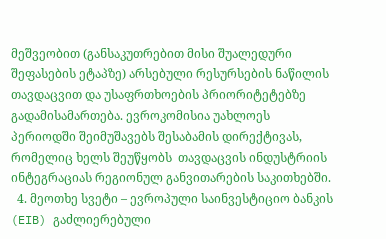მეშვეობით (განსაკუთრებით მისი შუალედური შეფასების ეტაპზე) არსებული რესურსების ნაწილის თავდაცვით და უსაფრთხოების პრიორიტეტებზე გადამისამართება. ევროკომისია უახლოეს პერიოდში შეიმუშავებს შესაბამის დირექტივას, რომელიც ხელს შეუწყობს  თავდაცვის ინდუსტრიის ინტეგრაციას რეგიონულ განვითარების საკითხებში.
  4. მეოთხე სვეტი – ევროპული საინვესტიციო ბანკის (EIB) გაძლიერებული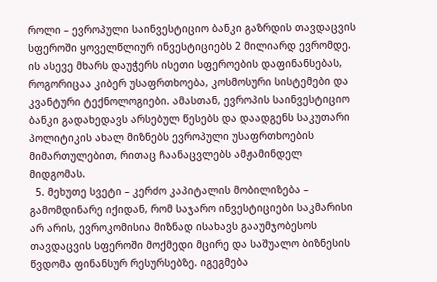როლი – ევროპული საინვესტიციო ბანკი გაზრდის თავდაცვის სფეროში ყოველწლიურ ინვესტიციებს 2 მილიარდ ევრომდე. ის ასევე მხარს დაუჭერს ისეთი სფეროების დაფინანსებას, როგორიცაა კიბერ უსაფრთხოება, კოსმოსური სისტემები და კვანტური ტექნოლოგიები. ამასთან, ევროპის საინვესტიციო ბანკი გადახედავს არსებულ წესებს და დაადგენს საკუთარი პოლიტიკის ახალ მიზნებს ევროპული უსაფრთხოების მიმართულებით, რითაც ჩაანაცვლებს ამჟამინდელ მიდგომას.
  5. მეხუთე სვეტი – კერძო კაპიტალის მობილიზება – გამომდინარე იქიდან, რომ საჯარო ინვესტიციები საკმარისი არ არის, ევროკომისია მიზნად ისახავს გააუმჯობესოს თავდაცვის სფეროში მოქმედი მცირე და საშუალო ბიზნესის წვდომა ფინანსურ რესურსებზე. იგეგმება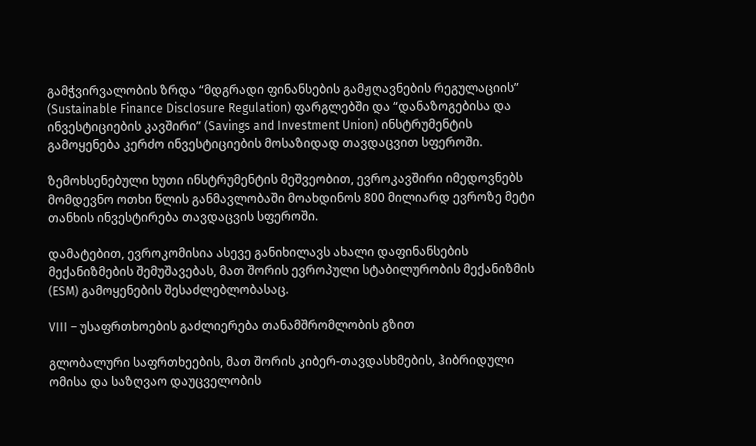გამჭვირვალობის ზრდა “მდგრადი ფინანსების გამჟღავნების რეგულაციის” (Sustainable Finance Disclosure Regulation) ფარგლებში და “დანაზოგებისა და ინვესტიციების კავშირი” (Savings and Investment Union) ინსტრუმენტის გამოყენება კერძო ინვესტიციების მოსაზიდად თავდაცვით სფეროში.

ზემოხსენებული ხუთი ინსტრუმენტის მეშვეობით, ევროკავშირი იმედოვნებს მომდევნო ოთხი წლის განმავლობაში მოახდინოს 800 მილიარდ ევროზე მეტი თანხის ინვესტირება თავდაცვის სფეროში.

დამატებით, ევროკომისია ასევე განიხილავს ახალი დაფინანსების მექანიზმების შემუშავებას, მათ შორის ევროპული სტაბილურობის მექანიზმის (ESM) გამოყენების შესაძლებლობასაც.

VIII – უსაფრთხოების გაძლიერება თანამშრომლობის გზით

გლობალური საფრთხეების, მათ შორის კიბერ-თავდასხმების, ჰიბრიდული ომისა და საზღვაო დაუცველობის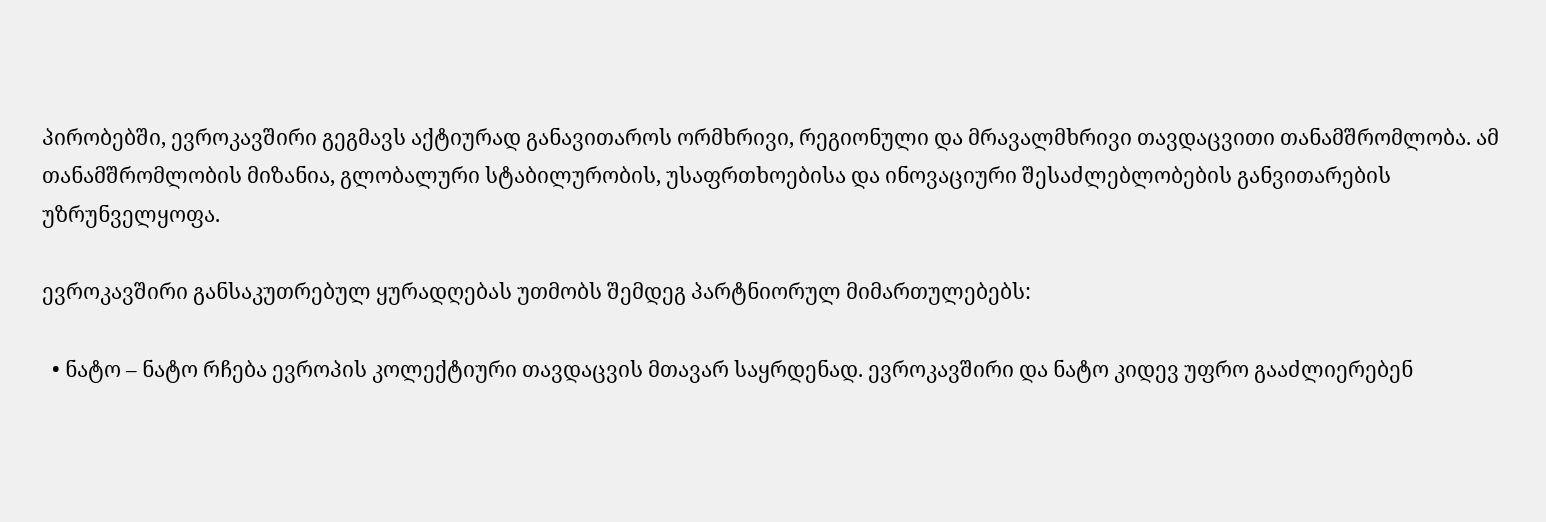პირობებში, ევროკავშირი გეგმავს აქტიურად განავითაროს ორმხრივი, რეგიონული და მრავალმხრივი თავდაცვითი თანამშრომლობა. ამ თანამშრომლობის მიზანია, გლობალური სტაბილურობის, უსაფრთხოებისა და ინოვაციური შესაძლებლობების განვითარების უზრუნველყოფა.

ევროკავშირი განსაკუთრებულ ყურადღებას უთმობს შემდეგ პარტნიორულ მიმართულებებს:

  • ნატო – ნატო რჩება ევროპის კოლექტიური თავდაცვის მთავარ საყრდენად. ევროკავშირი და ნატო კიდევ უფრო გააძლიერებენ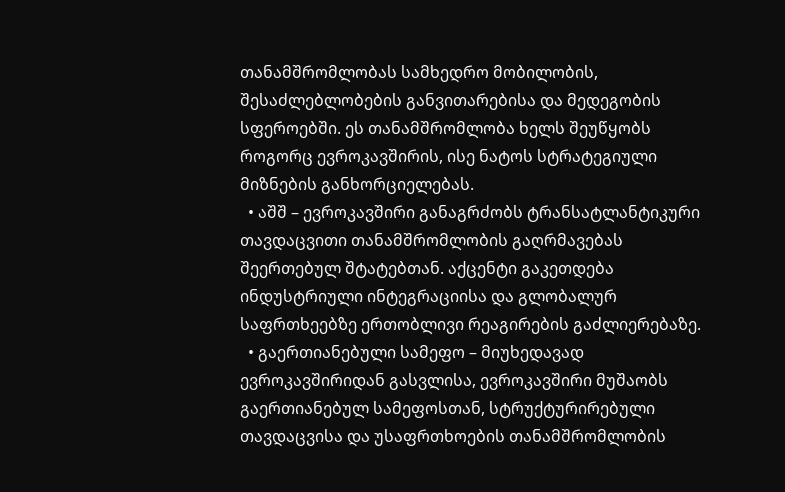თანამშრომლობას სამხედრო მობილობის, შესაძლებლობების განვითარებისა და მედეგობის სფეროებში. ეს თანამშრომლობა ხელს შეუწყობს როგორც ევროკავშირის, ისე ნატოს სტრატეგიული მიზნების განხორციელებას.
  • აშშ – ევროკავშირი განაგრძობს ტრანსატლანტიკური თავდაცვითი თანამშრომლობის გაღრმავებას შეერთებულ შტატებთან. აქცენტი გაკეთდება ინდუსტრიული ინტეგრაციისა და გლობალურ საფრთხეებზე ერთობლივი რეაგირების გაძლიერებაზე.
  • გაერთიანებული სამეფო – მიუხედავად ევროკავშირიდან გასვლისა, ევროკავშირი მუშაობს გაერთიანებულ სამეფოსთან, სტრუქტურირებული თავდაცვისა და უსაფრთხოების თანამშრომლობის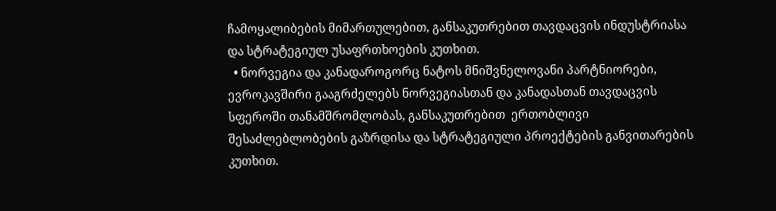ჩამოყალიბების მიმართულებით, განსაკუთრებით თავდაცვის ინდუსტრიასა და სტრატეგიულ უსაფრთხოების კუთხით.
  • ნორვეგია და კანადაროგორც ნატოს მნიშვნელოვანი პარტნიორები, ევროკავშირი გააგრძელებს ნორვეგიასთან და კანადასთან თავდაცვის სფეროში თანამშრომლობას, განსაკუთრებით  ერთობლივი შესაძლებლობების გაზრდისა და სტრატეგიული პროექტების განვითარების კუთხით.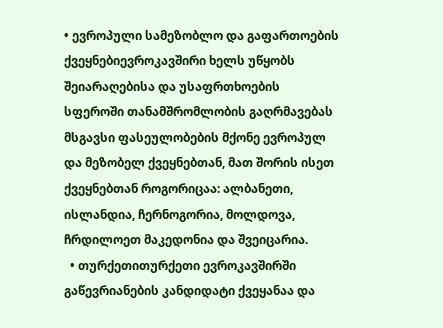• ევროპული სამეზობლო და გაფართოების ქვეყნებიევროკავშირი ხელს უწყობს შეიარაღებისა და უსაფრთხოების სფეროში თანამშრომლობის გაღრმავებას მსგავსი ფასეულობების მქონე ევროპულ და მეზობელ ქვეყნებთან, მათ შორის ისეთ ქვეყნებთან როგორიცაა: ალბანეთი, ისლანდია, ჩერნოგორია, მოლდოვა, ჩრდილოეთ მაკედონია და შვეიცარია.
  • თურქეთითურქეთი ევროკავშირში გაწევრიანების კანდიდატი ქვეყანაა და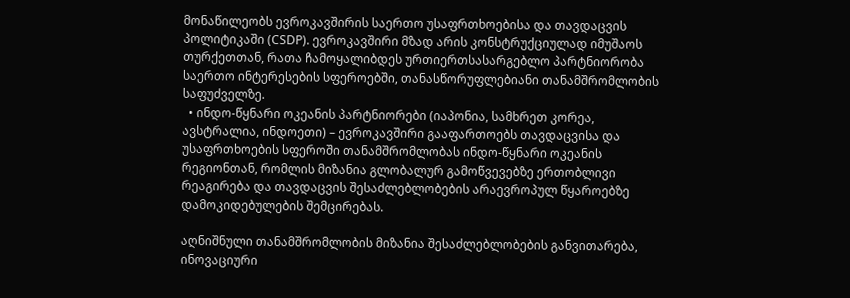მონაწილეობს ევროკავშირის საერთო უსაფრთხოებისა და თავდაცვის პოლიტიკაში (CSDP). ევროკავშირი მზად არის კონსტრუქციულად იმუშაოს თურქეთთან, რათა ჩამოყალიბდეს ურთიერთსასარგებლო პარტნიორობა საერთო ინტერესების სფეროებში, თანასწორუფლებიანი თანამშრომლობის საფუძველზე.
  • ინდო-წყნარი ოკეანის პარტნიორები (იაპონია, სამხრეთ კორეა, ავსტრალია, ინდოეთი) – ევროკავშირი გააფართოებს თავდაცვისა და უსაფრთხოების სფეროში თანამშრომლობას ინდო-წყნარი ოკეანის რეგიონთან, რომლის მიზანია გლობალურ გამოწვევებზე ერთობლივი რეაგირება და თავდაცვის შესაძლებლობების არაევროპულ წყაროებზე დამოკიდებულების შემცირებას.

აღნიშნული თანამშრომლობის მიზანია შესაძლებლობების განვითარება, ინოვაციური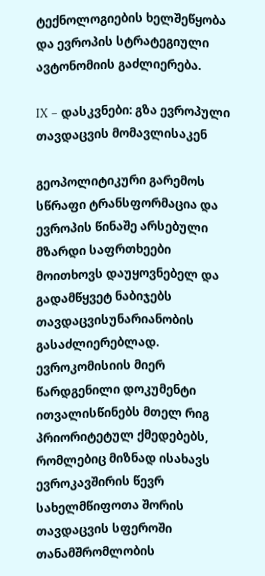ტექნოლოგიების ხელშეწყობა და ევროპის სტრატეგიული ავტონომიის გაძლიერება.

IX – დასკვნები: გზა ევროპული თავდაცვის მომავლისაკენ

გეოპოლიტიკური გარემოს სწრაფი ტრანსფორმაცია და ევროპის წინაშე არსებული მზარდი საფრთხეები მოითხოვს დაუყოვნებელ და გადამწყვეტ ნაბიჯებს თავდაცვისუნარიანობის გასაძლიერებლად. ევროკომისიის მიერ წარდგენილი დოკუმენტი ითვალისწინებს მთელ რიგ პრიორიტეტულ ქმედებებს, რომლებიც მიზნად ისახავს ევროკავშირის წევრ სახელმწიფოთა შორის თავდაცვის სფეროში თანამშრომლობის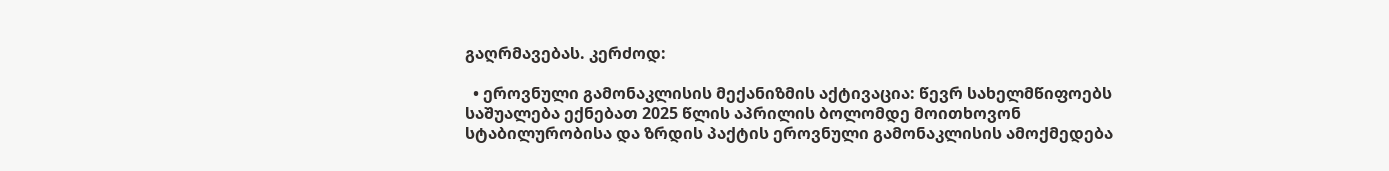გაღრმავებას. კერძოდ:

  • ეროვნული გამონაკლისის მექანიზმის აქტივაცია: წევრ სახელმწიფოებს საშუალება ექნებათ 2025 წლის აპრილის ბოლომდე მოითხოვონ სტაბილურობისა და ზრდის პაქტის ეროვნული გამონაკლისის ამოქმედება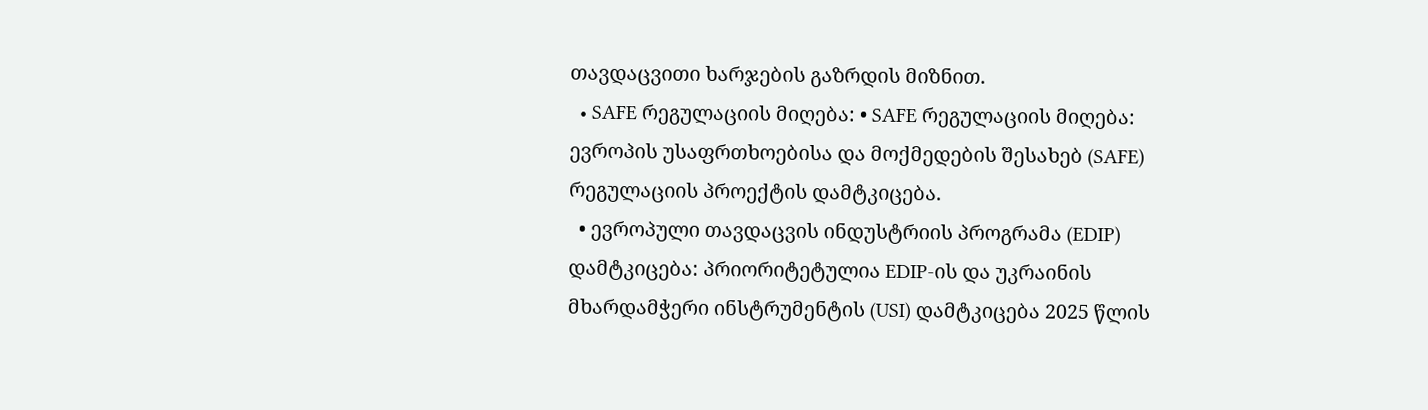თავდაცვითი ხარჯების გაზრდის მიზნით.
  • SAFE რეგულაციის მიღება: • SAFE რეგულაციის მიღება: ევროპის უსაფრთხოებისა და მოქმედების შესახებ (SAFE) რეგულაციის პროექტის დამტკიცება.
  • ევროპული თავდაცვის ინდუსტრიის პროგრამა (EDIP) დამტკიცება: პრიორიტეტულია EDIP-ის და უკრაინის მხარდამჭერი ინსტრუმენტის (USI) დამტკიცება 2025 წლის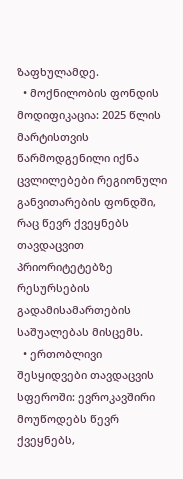ზაფხულამდე.
  • მოქნილობის ფონდის მოდიფიკაცია: 2025 წლის მარტისთვის წარმოდგენილი იქნა ცვლილებები რეგიონული განვითარების ფონდში, რაც წევრ ქვეყნებს თავდაცვით პრიორიტეტებზე რესურსების გადამისამართების საშუალებას მისცემს.
  • ერთობლივი შესყიდვები თავდაცვის სფეროში: ევროკავშირი მოუწოდებს წევრ ქვეყნებს,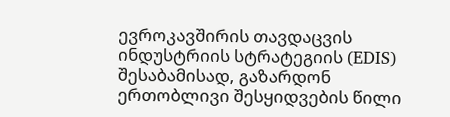ევროკავშირის თავდაცვის ინდუსტრიის სტრატეგიის (EDIS) შესაბამისად, გაზარდონ ერთობლივი შესყიდვების წილი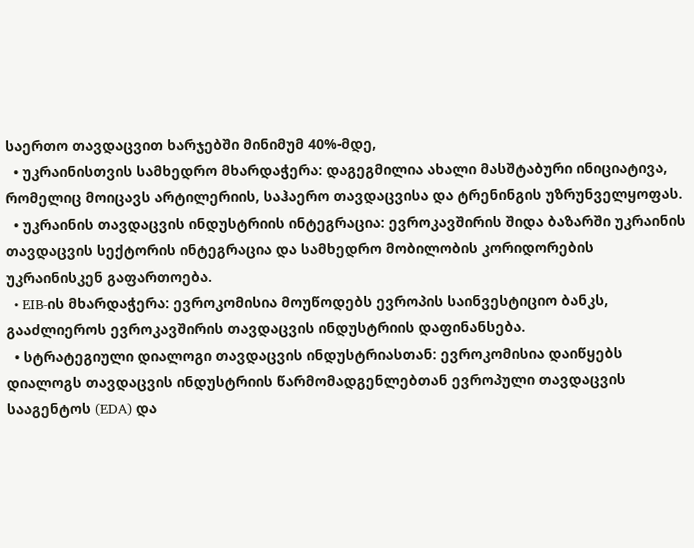საერთო თავდაცვით ხარჯებში მინიმუმ 40%-მდე,
  • უკრაინისთვის სამხედრო მხარდაჭერა: დაგეგმილია ახალი მასშტაბური ინიციატივა, რომელიც მოიცავს არტილერიის, საჰაერო თავდაცვისა და ტრენინგის უზრუნველყოფას.
  • უკრაინის თავდაცვის ინდუსტრიის ინტეგრაცია: ევროკავშირის შიდა ბაზარში უკრაინის თავდაცვის სექტორის ინტეგრაცია და სამხედრო მობილობის კორიდორების უკრაინისკენ გაფართოება.
  • EIB-ის მხარდაჭერა: ევროკომისია მოუწოდებს ევროპის საინვესტიციო ბანკს, გააძლიეროს ევროკავშირის თავდაცვის ინდუსტრიის დაფინანსება.
  • სტრატეგიული დიალოგი თავდაცვის ინდუსტრიასთან: ევროკომისია დაიწყებს დიალოგს თავდაცვის ინდუსტრიის წარმომადგენლებთან ევროპული თავდაცვის სააგენტოს (EDA) და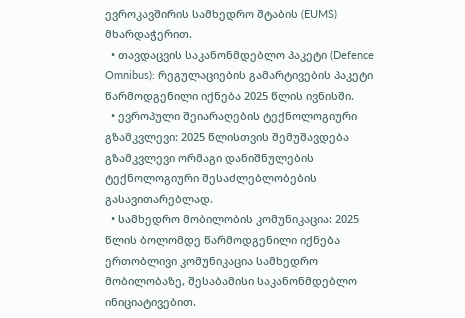ევროკავშირის სამხედრო შტაბის (EUMS) მხარდაჭერით.
  • თავდაცვის საკანონმდებლო პაკეტი (Defence Omnibus): რეგულაციების გამარტივების პაკეტი წარმოდგენილი იქნება 2025 წლის ივნისში.
  • ევროპული შეიარაღების ტექნოლოგიური გზამკვლევი: 2025 წლისთვის შემუშავდება გზამკვლევი ორმაგი დანიშნულების ტექნოლოგიური შესაძლებლობების გასავითარებლად.
  • სამხედრო მობილობის კომუნიკაცია: 2025 წლის ბოლომდე წარმოდგენილი იქნება ერთობლივი კომუნიკაცია სამხედრო მობილობაზე, შესაბამისი საკანონმდებლო ინიციატივებით.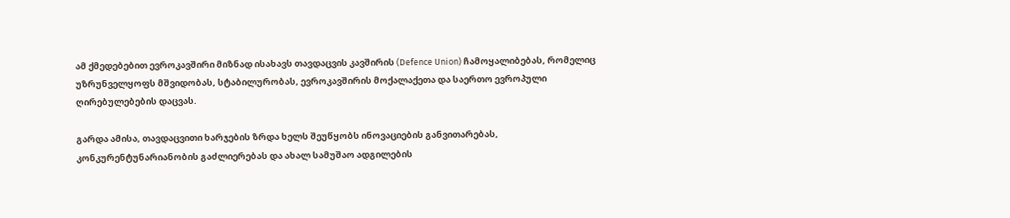ამ ქმედებებით ევროკავშირი მიზნად ისახავს თავდაცვის კავშირის (Defence Union) ჩამოყალიბებას, რომელიც უზრუნველყოფს მშვიდობას, სტაბილურობას, ევროკავშირის მოქალაქეთა და საერთო ევროპული ღირებულებების დაცვას.

გარდა ამისა, თავდაცვითი ხარჯების ზრდა ხელს შეუწყობს ინოვაციების განვითარებას, კონკურენტუნარიანობის გაძლიერებას და ახალ სამუშაო ადგილების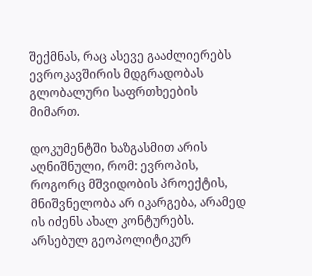შექმნას, რაც ასევე გააძლიერებს ევროკავშირის მდგრადობას გლობალური საფრთხეების მიმართ.

დოკუმენტში ხაზგასმით არის აღნიშნული, რომ: ევროპის, როგორც მშვიდობის პროექტის, მნიშვნელობა არ იკარგება, არამედ ის იძენს ახალ კონტურებს. არსებულ გეოპოლიტიკურ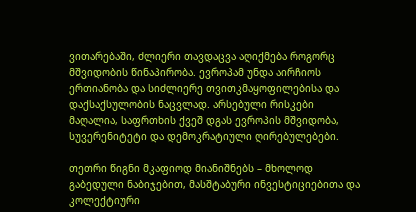ვითარებაში, ძლიერი თავდაცვა აღიქმება როგორც მშვიდობის წინაპირობა. ევროპამ უნდა აირჩიოს ერთიანობა და სიძლიერე თვითკმაყოფილებისა და დაქსაქსულობის ნაცვლად. არსებული რისკები მაღალია, საფრთხის ქვეშ დგას ევროპის მშვიდობა, სუვერენიტეტი და დემოკრატიული ღირებულებები.

თეთრი წიგნი მკაფიოდ მიანიშნებს – მხოლოდ გაბედული ნაბიჯებით, მასშტაბური ინვესტიციებითა და კოლექტიური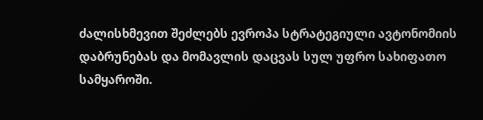ძალისხმევით შეძლებს ევროპა სტრატეგიული ავტონომიის დაბრუნებას და მომავლის დაცვას სულ უფრო სახიფათო სამყაროში.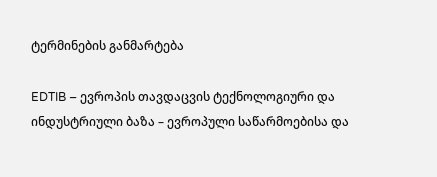ტერმინების განმარტება

EDTIB – ევროპის თავდაცვის ტექნოლოგიური და ინდუსტრიული ბაზა – ევროპული საწარმოებისა და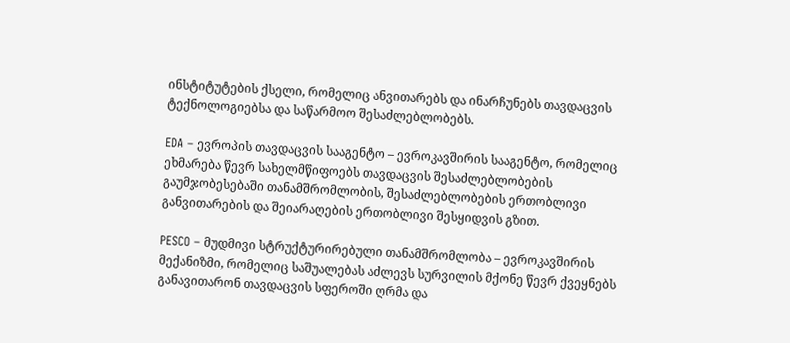ინსტიტუტების ქსელი, რომელიც ანვითარებს და ინარჩუნებს თავდაცვის ტექნოლოგიებსა და საწარმოო შესაძლებლობებს.

EDA – ევროპის თავდაცვის სააგენტო – ევროკავშირის სააგენტო, რომელიც ეხმარება წევრ სახელმწიფოებს თავდაცვის შესაძლებლობების გაუმჯობესებაში თანამშრომლობის, შესაძლებლობების ერთობლივი განვითარების და შეიარაღების ერთობლივი შესყიდვის გზით.

PESCO – მუდმივი სტრუქტურირებული თანამშრომლობა – ევროკავშირის მექანიზმი, რომელიც საშუალებას აძლევს სურვილის მქონე წევრ ქვეყნებს განავითარონ თავდაცვის სფეროში ღრმა და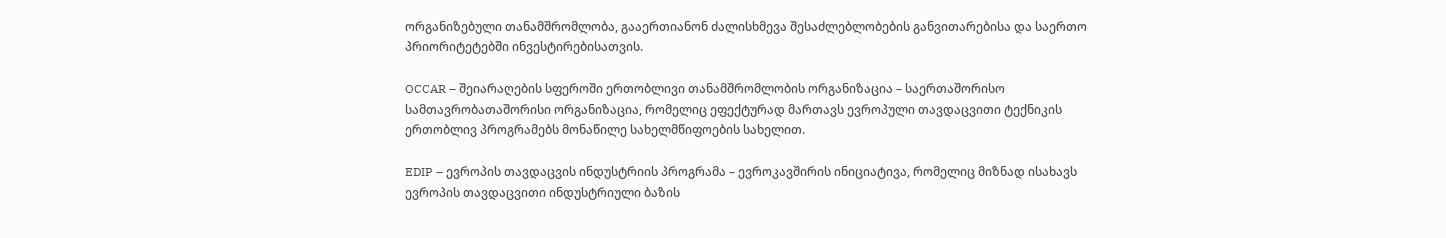ორგანიზებული თანამშრომლობა, გააერთიანონ ძალისხმევა შესაძლებლობების განვითარებისა და საერთო პრიორიტეტებში ინვესტირებისათვის.

OCCAR – შეიარაღების სფეროში ერთობლივი თანამშრომლობის ორგანიზაცია – საერთაშორისო სამთავრობათაშორისი ორგანიზაცია, რომელიც ეფექტურად მართავს ევროპული თავდაცვითი ტექნიკის ერთობლივ პროგრამებს მონაწილე სახელმწიფოების სახელით.

EDIP – ევროპის თავდაცვის ინდუსტრიის პროგრამა – ევროკავშირის ინიციატივა, რომელიც მიზნად ისახავს ევროპის თავდაცვითი ინდუსტრიული ბაზის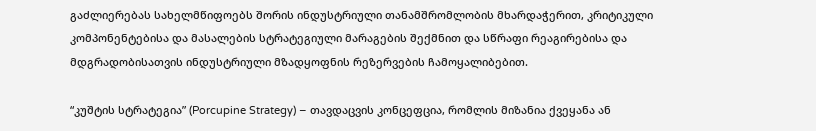გაძლიერებას სახელმწიფოებს შორის ინდუსტრიული თანამშრომლობის მხარდაჭერით, კრიტიკული კომპონენტებისა და მასალების სტრატეგიული მარაგების შექმნით და სწრაფი რეაგირებისა და მდგრადობისათვის ინდუსტრიული მზადყოფნის რეზერვების ჩამოყალიბებით.

“კუშტის სტრატეგია” (Porcupine Strategy) – თავდაცვის კონცეფცია, რომლის მიზანია ქვეყანა ან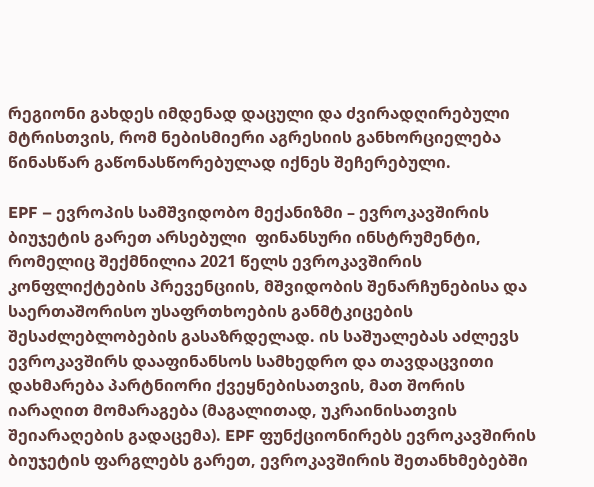რეგიონი გახდეს იმდენად დაცული და ძვირადღირებული მტრისთვის, რომ ნებისმიერი აგრესიის განხორციელება წინასწარ გაწონასწორებულად იქნეს შეჩერებული.

EPF – ევროპის სამშვიდობო მექანიზმი – ევროკავშირის ბიუჯეტის გარეთ არსებული  ფინანსური ინსტრუმენტი, რომელიც შექმნილია 2021 წელს ევროკავშირის კონფლიქტების პრევენციის, მშვიდობის შენარჩუნებისა და საერთაშორისო უსაფრთხოების განმტკიცების შესაძლებლობების გასაზრდელად. ის საშუალებას აძლევს ევროკავშირს დააფინანსოს სამხედრო და თავდაცვითი დახმარება პარტნიორი ქვეყნებისათვის, მათ შორის იარაღით მომარაგება (მაგალითად, უკრაინისათვის შეიარაღების გადაცემა). EPF ფუნქციონირებს ევროკავშირის ბიუჯეტის ფარგლებს გარეთ, ევროკავშირის შეთანხმებებში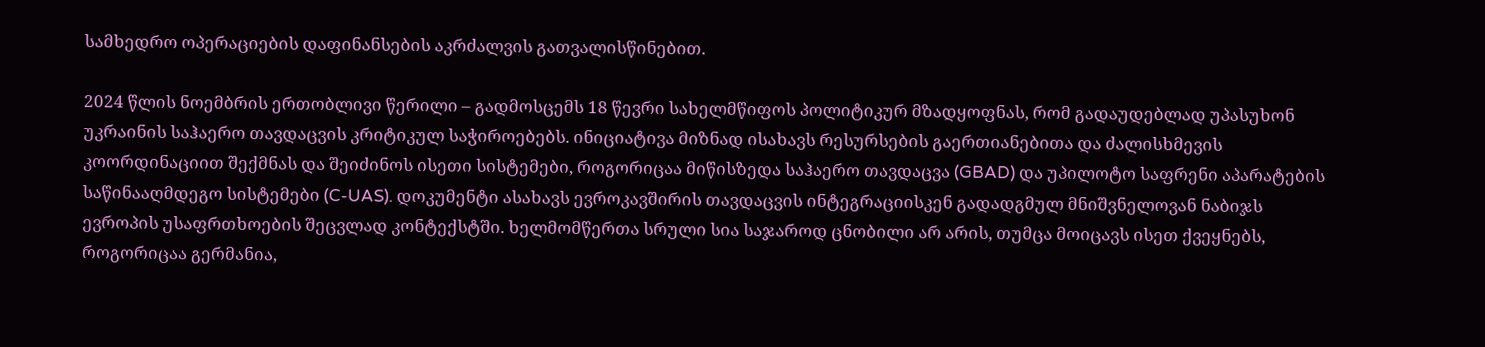სამხედრო ოპერაციების დაფინანსების აკრძალვის გათვალისწინებით.

2024 წლის ნოემბრის ერთობლივი წერილი – გადმოსცემს 18 წევრი სახელმწიფოს პოლიტიკურ მზადყოფნას, რომ გადაუდებლად უპასუხონ უკრაინის საჰაერო თავდაცვის კრიტიკულ საჭიროებებს. ინიციატივა მიზნად ისახავს რესურსების გაერთიანებითა და ძალისხმევის კოორდინაციით შექმნას და შეიძინოს ისეთი სისტემები, როგორიცაა მიწისზედა საჰაერო თავდაცვა (GBAD) და უპილოტო საფრენი აპარატების საწინააღმდეგო სისტემები (C-UAS). დოკუმენტი ასახავს ევროკავშირის თავდაცვის ინტეგრაციისკენ გადადგმულ მნიშვნელოვან ნაბიჯს ევროპის უსაფრთხოების შეცვლად კონტექსტში. ხელმომწერთა სრული სია საჯაროდ ცნობილი არ არის, თუმცა მოიცავს ისეთ ქვეყნებს, როგორიცაა გერმანია,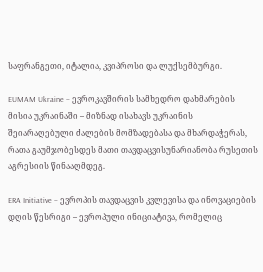საფრანგეთი, იტალია, კვიპროსი და ლუქსემბურგი.

EUMAM Ukraine – ევროკავშირის სამხედრო დახმარების მისია უკრაინაში – მიზნად ისახავს უკრაინის შეიარაღებული ძალების მომზადებასა და მხარდაჭერას, რათა გაუმჯობესდეს მათი თავდაცვისუნარიანობა რუსეთის აგრესიის წინააღმდეგ.

ERA Initiative – ევროპის თავდაცვის კვლევისა და ინოვაციების დღის წესრიგი – ევროპული ინიციატივა, რომელიც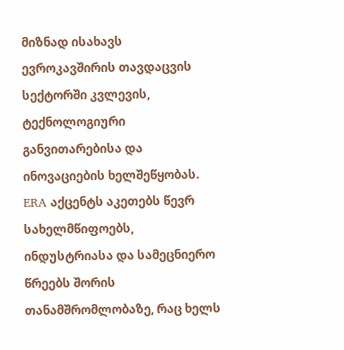მიზნად ისახავს ევროკავშირის თავდაცვის სექტორში კვლევის, ტექნოლოგიური განვითარებისა და ინოვაციების ხელშეწყობას. ERA აქცენტს აკეთებს წევრ სახელმწიფოებს, ინდუსტრიასა და სამეცნიერო წრეებს შორის თანამშრომლობაზე, რაც ხელს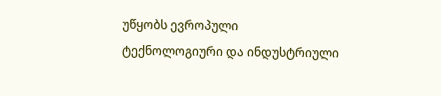უწყობს ევროპული ტექნოლოგიური და ინდუსტრიული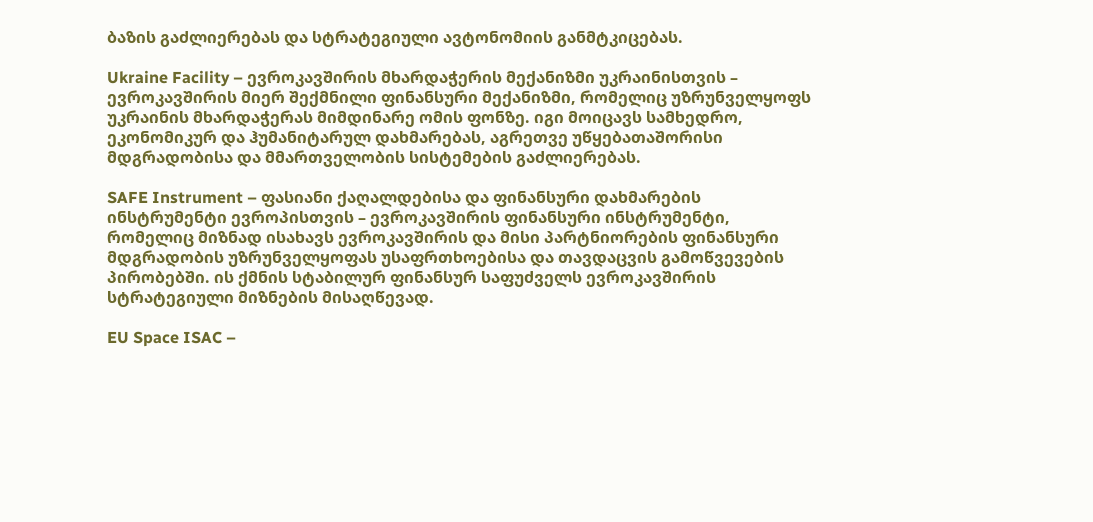ბაზის გაძლიერებას და სტრატეგიული ავტონომიის განმტკიცებას.

Ukraine Facility – ევროკავშირის მხარდაჭერის მექანიზმი უკრაინისთვის – ევროკავშირის მიერ შექმნილი ფინანსური მექანიზმი, რომელიც უზრუნველყოფს უკრაინის მხარდაჭერას მიმდინარე ომის ფონზე. იგი მოიცავს სამხედრო, ეკონომიკურ და ჰუმანიტარულ დახმარებას, აგრეთვე უწყებათაშორისი მდგრადობისა და მმართველობის სისტემების გაძლიერებას.

SAFE Instrument – ფასიანი ქაღალდებისა და ფინანსური დახმარების ინსტრუმენტი ევროპისთვის – ევროკავშირის ფინანსური ინსტრუმენტი, რომელიც მიზნად ისახავს ევროკავშირის და მისი პარტნიორების ფინანსური მდგრადობის უზრუნველყოფას უსაფრთხოებისა და თავდაცვის გამოწვევების პირობებში. ის ქმნის სტაბილურ ფინანსურ საფუძველს ევროკავშირის სტრატეგიული მიზნების მისაღწევად.

EU Space ISAC –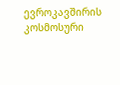ევროკავშირის კოსმოსური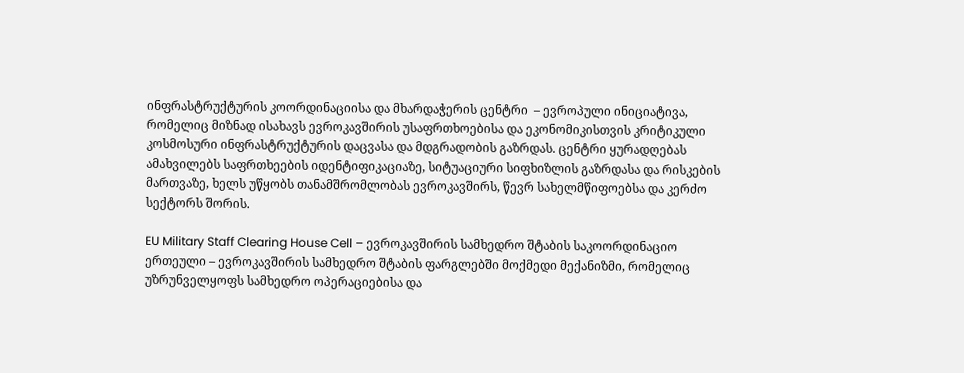ინფრასტრუქტურის კოორდინაციისა და მხარდაჭერის ცენტრი  – ევროპული ინიციატივა, რომელიც მიზნად ისახავს ევროკავშირის უსაფრთხოებისა და ეკონომიკისთვის კრიტიკული კოსმოსური ინფრასტრუქტურის დაცვასა და მდგრადობის გაზრდას. ცენტრი ყურადღებას ამახვილებს საფრთხეების იდენტიფიკაციაზე, სიტუაციური სიფხიზლის გაზრდასა და რისკების მართვაზე, ხელს უწყობს თანამშრომლობას ევროკავშირს, წევრ სახელმწიფოებსა და კერძო სექტორს შორის.

EU Military Staff Clearing House Cell – ევროკავშირის სამხედრო შტაბის საკოორდინაციო ერთეული – ევროკავშირის სამხედრო შტაბის ფარგლებში მოქმედი მექანიზმი, რომელიც უზრუნველყოფს სამხედრო ოპერაციებისა და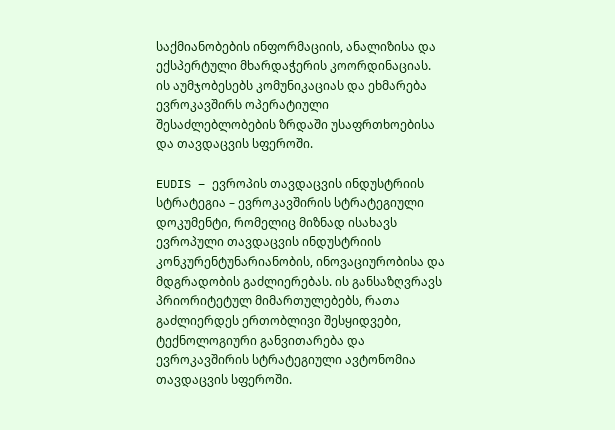საქმიანობების ინფორმაციის, ანალიზისა და ექსპერტული მხარდაჭერის კოორდინაციას. ის აუმჯობესებს კომუნიკაციას და ეხმარება ევროკავშირს ოპერატიული შესაძლებლობების ზრდაში უსაფრთხოებისა და თავდაცვის სფეროში.

EUDIS – ევროპის თავდაცვის ინდუსტრიის სტრატეგია – ევროკავშირის სტრატეგიული დოკუმენტი, რომელიც მიზნად ისახავს ევროპული თავდაცვის ინდუსტრიის კონკურენტუნარიანობის, ინოვაციურობისა და მდგრადობის გაძლიერებას. ის განსაზღვრავს პრიორიტეტულ მიმართულებებს, რათა გაძლიერდეს ერთობლივი შესყიდვები, ტექნოლოგიური განვითარება და ევროკავშირის სტრატეგიული ავტონომია თავდაცვის სფეროში.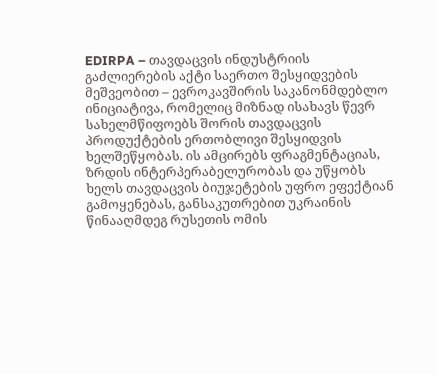EDIRPA – თავდაცვის ინდუსტრიის გაძლიერების აქტი საერთო შესყიდვების მეშვეობით – ევროკავშირის საკანონმდებლო ინიციატივა, რომელიც მიზნად ისახავს წევრ სახელმწიფოებს შორის თავდაცვის პროდუქტების ერთობლივი შესყიდვის ხელშეწყობას. ის ამცირებს ფრაგმენტაციას, ზრდის ინტერპერაბელურობას და უწყობს ხელს თავდაცვის ბიუჯეტების უფრო ეფექტიან გამოყენებას, განსაკუთრებით უკრაინის წინააღმდეგ რუსეთის ომის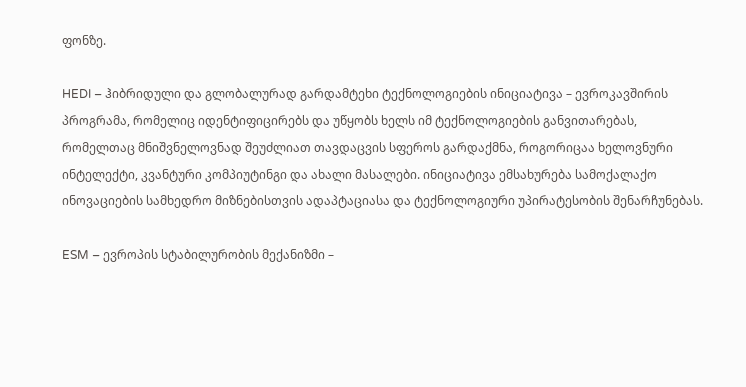ფონზე.

HEDI – ჰიბრიდული და გლობალურად გარდამტეხი ტექნოლოგიების ინიციატივა – ევროკავშირის პროგრამა, რომელიც იდენტიფიცირებს და უწყობს ხელს იმ ტექნოლოგიების განვითარებას, რომელთაც მნიშვნელოვნად შეუძლიათ თავდაცვის სფეროს გარდაქმნა, როგორიცაა ხელოვნური ინტელექტი, კვანტური კომპიუტინგი და ახალი მასალები. ინიციატივა ემსახურება სამოქალაქო ინოვაციების სამხედრო მიზნებისთვის ადაპტაციასა და ტექნოლოგიური უპირატესობის შენარჩუნებას.

ESM – ევროპის სტაბილურობის მექანიზმი –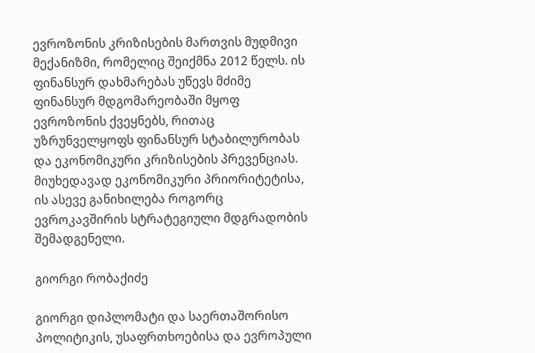ევროზონის კრიზისების მართვის მუდმივი მექანიზმი, რომელიც შეიქმნა 2012 წელს. ის ფინანსურ დახმარებას უწევს მძიმე ფინანსურ მდგომარეობაში მყოფ ევროზონის ქვეყნებს, რითაც უზრუნველყოფს ფინანსურ სტაბილურობას და ეკონომიკური კრიზისების პრევენციას. მიუხედავად ეკონომიკური პრიორიტეტისა, ის ასევე განიხილება როგორც ევროკავშირის სტრატეგიული მდგრადობის შემადგენელი.

გიორგი რობაქიძე

გიორგი დიპლომატი და საერთაშორისო პოლიტიკის, უსაფრთხოებისა და ევროპული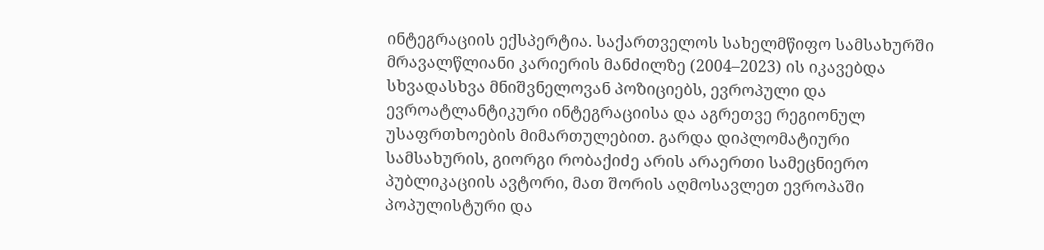ინტეგრაციის ექსპერტია. საქართველოს სახელმწიფო სამსახურში მრავალწლიანი კარიერის მანძილზე (2004–2023) ის იკავებდა სხვადასხვა მნიშვნელოვან პოზიციებს, ევროპული და ევროატლანტიკური ინტეგრაციისა და აგრეთვე რეგიონულ უსაფრთხოების მიმართულებით. გარდა დიპლომატიური სამსახურის, გიორგი რობაქიძე არის არაერთი სამეცნიერო პუბლიკაციის ავტორი, მათ შორის აღმოსავლეთ ევროპაში პოპულისტური და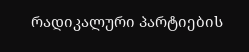რადიკალური პარტიების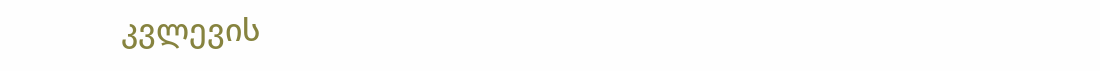კვლევის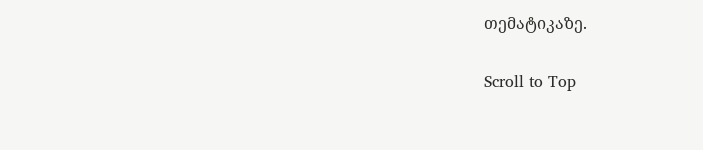თემატიკაზე.

Scroll to Top